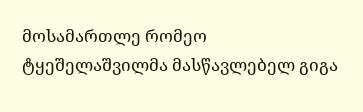მოსამართლე რომეო ტყეშელაშვილმა მასწავლებელ გიგა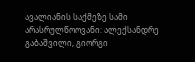ავალიანის საქმეზე სამი არასრულწოოვანი: ალექსანდრე გაბაშვილი, გიორგი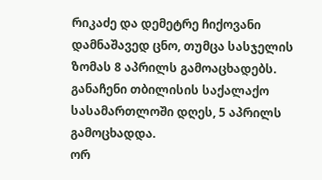რიკაძე და დემეტრე ჩიქოვანი დამნაშავედ ცნო, თუმცა სასჯელის ზომას 8 აპრილს გამოაცხადებს. განაჩენი თბილისის საქალაქო სასამართლოში დღეს, 5 აპრილს გამოცხადდა.
ორ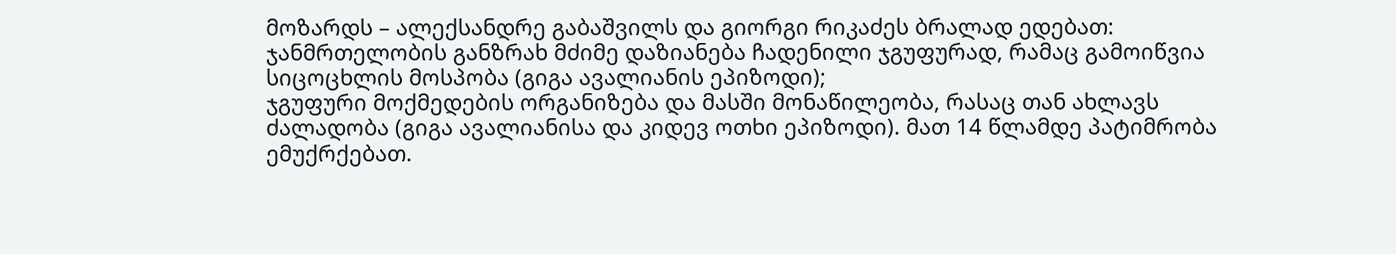მოზარდს – ალექსანდრე გაბაშვილს და გიორგი რიკაძეს ბრალად ედებათ:
ჯანმრთელობის განზრახ მძიმე დაზიანება ჩადენილი ჯგუფურად, რამაც გამოიწვია სიცოცხლის მოსპობა (გიგა ავალიანის ეპიზოდი);
ჯგუფური მოქმედების ორგანიზება და მასში მონაწილეობა, რასაც თან ახლავს ძალადობა (გიგა ავალიანისა და კიდევ ოთხი ეპიზოდი). მათ 14 წლამდე პატიმრობა ემუქრქებათ.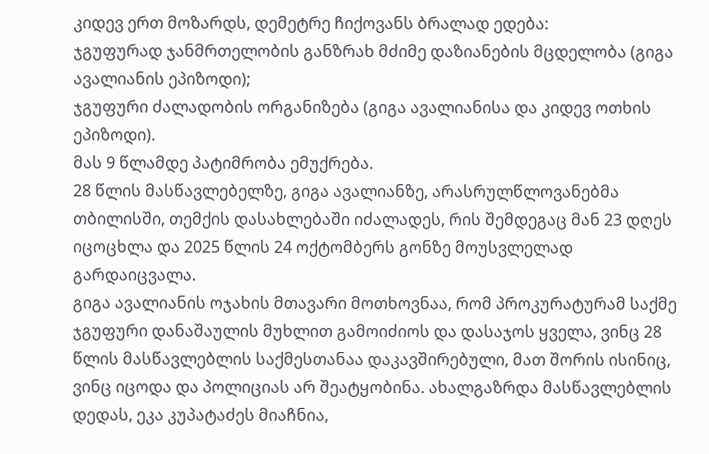კიდევ ერთ მოზარდს, დემეტრე ჩიქოვანს ბრალად ედება:
ჯგუფურად ჯანმრთელობის განზრახ მძიმე დაზიანების მცდელობა (გიგა ავალიანის ეპიზოდი);
ჯგუფური ძალადობის ორგანიზება (გიგა ავალიანისა და კიდევ ოთხის ეპიზოდი).
მას 9 წლამდე პატიმრობა ემუქრება.
28 წლის მასწავლებელზე, გიგა ავალიანზე, არასრულწლოვანებმა თბილისში, თემქის დასახლებაში იძალადეს, რის შემდეგაც მან 23 დღეს იცოცხლა და 2025 წლის 24 ოქტომბერს გონზე მოუსვლელად გარდაიცვალა.
გიგა ავალიანის ოჯახის მთავარი მოთხოვნაა, რომ პროკურატურამ საქმე ჯგუფური დანაშაულის მუხლით გამოიძიოს და დასაჯოს ყველა, ვინც 28 წლის მასწავლებლის საქმესთანაა დაკავშირებული, მათ შორის ისინიც, ვინც იცოდა და პოლიციას არ შეატყობინა. ახალგაზრდა მასწავლებლის დედას, ეკა კუპატაძეს მიაჩნია,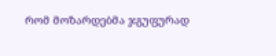რომ მოზარდებმა ჯგუფურად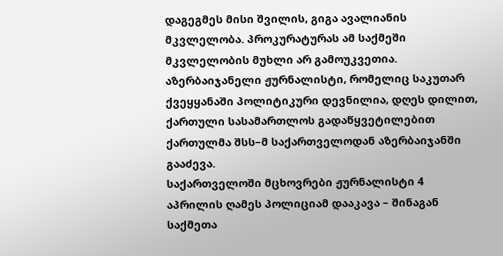დაგეგმეს მისი შვილის, გიგა ავალიანის მკვლელობა. პროკურატურას ამ საქმეში მკვლელობის მუხლი არ გამოუკვეთია.
აზერბაიჯანელი ჟურნალისტი, რომელიც საკუთარ ქვეყყანაში პოლიტიკური დევნილია, დღეს დილით, ქართული სასამართლოს გადაწყვეტილებით ქართულმა შსს–მ საქართველოდან აზერბაიჯანში გააძევა.
საქართველოში მცხოვრები ჟურნალისტი 4 აპრილის ღამეს პოლიციამ დააკავა – შინაგან საქმეთა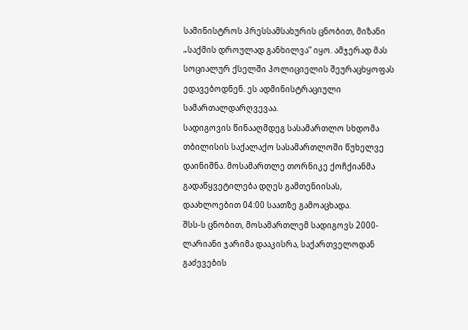სამინისტროს პრესსამსახურის ცნობით, მიზანი „საქმის დროულად განხილვა“ იყო. ამჯერად მას სოციალურ ქსელში პოლიციელის შეურაცხყოფას ედავებოდნენ. ეს ადმინისტრაციული სამართალდარღვევაა.
სადიგოვის წინააღმდეგ სასამართლო სხდომა თბილისის საქალაქო სასამართლოში წუხელვე დაინიშნა. მოსამართლე თორნიკე ქოჩქიანმა გადაწყვეტილება დღეს გამთენიისას, დაახლოებით 04:00 საათზე გამოაცხადა.
შსს-ს ცნობით, მოსამართლემ სადიგოვს 2000-ლარიანი ჯარიმა დააკისრა, საქართველოდან გაძევების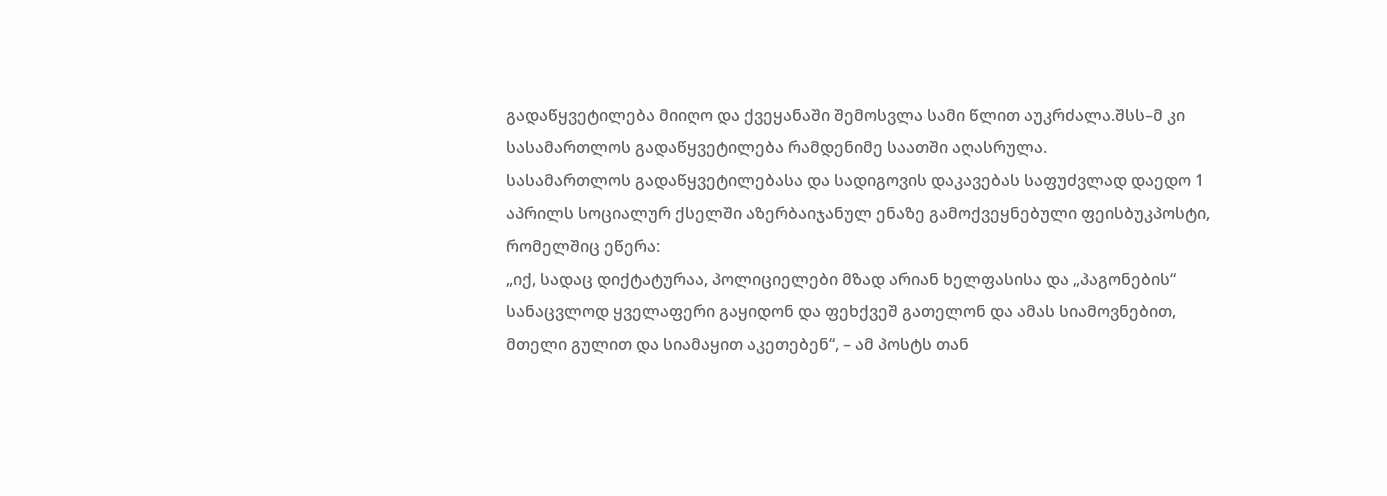გადაწყვეტილება მიიღო და ქვეყანაში შემოსვლა სამი წლით აუკრძალა.შსს–მ კი სასამართლოს გადაწყვეტილება რამდენიმე საათში აღასრულა.
სასამართლოს გადაწყვეტილებასა და სადიგოვის დაკავებას საფუძვლად დაედო 1 აპრილს სოციალურ ქსელში აზერბაიჯანულ ენაზე გამოქვეყნებული ფეისბუკპოსტი, რომელშიც ეწერა:
„იქ, სადაც დიქტატურაა, პოლიციელები მზად არიან ხელფასისა და „პაგონების“ სანაცვლოდ ყველაფერი გაყიდონ და ფეხქვეშ გათელონ და ამას სიამოვნებით, მთელი გულით და სიამაყით აკეთებენ“, – ამ პოსტს თან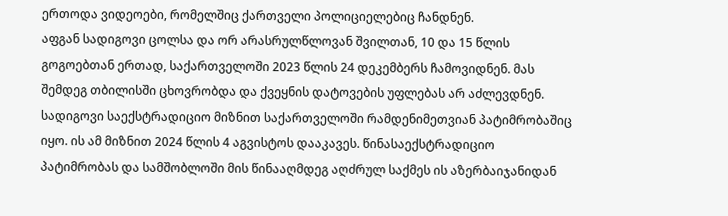ერთოდა ვიდეოები, რომელშიც ქართველი პოლიციელებიც ჩანდნენ.
აფგან სადიგოვი ცოლსა და ორ არასრულწლოვან შვილთან, 10 და 15 წლის გოგოებთან ერთად, საქართველოში 2023 წლის 24 დეკემბერს ჩამოვიდნენ. მას შემდეგ თბილისში ცხოვრობდა და ქვეყნის დატოვების უფლებას არ აძლევდნენ.
სადიგოვი საექსტრადიციო მიზნით საქართველოში რამდენიმეთვიან პატიმრობაშიც იყო. ის ამ მიზნით 2024 წლის 4 აგვისტოს დააკავეს. წინასაექსტრადიციო პატიმრობას და სამშობლოში მის წინააღმდეგ აღძრულ საქმეს ის აზერბაიჯანიდან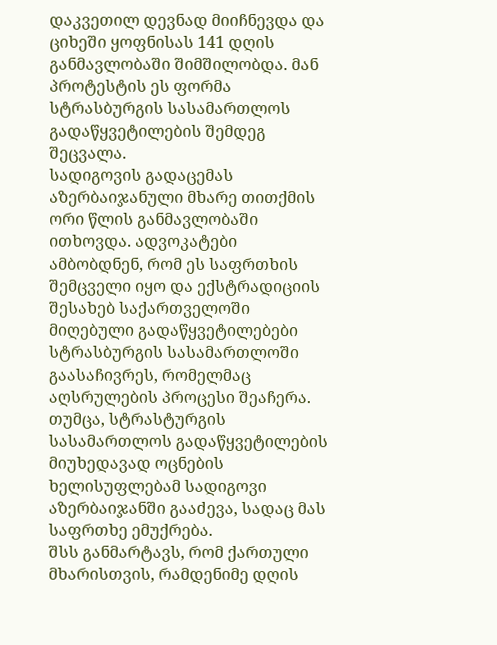დაკვეთილ დევნად მიიჩნევდა და ციხეში ყოფნისას 141 დღის განმავლობაში შიმშილობდა. მან პროტესტის ეს ფორმა სტრასბურგის სასამართლოს გადაწყვეტილების შემდეგ შეცვალა.
სადიგოვის გადაცემას აზერბაიჯანული მხარე თითქმის ორი წლის განმავლობაში ითხოვდა. ადვოკატები ამბობდნენ, რომ ეს საფრთხის შემცველი იყო და ექსტრადიციის შესახებ საქართველოში მიღებული გადაწყვეტილებები სტრასბურგის სასამართლოში გაასაჩივრეს, რომელმაც აღსრულების პროცესი შეაჩერა.
თუმცა, სტრასტურგის სასამართლოს გადაწყვეტილების მიუხედავად ოცნების ხელისუფლებამ სადიგოვი აზერბაიჯანში გააძევა, სადაც მას საფრთხე ემუქრება.
შსს განმარტავს, რომ ქართული მხარისთვის, რამდენიმე დღის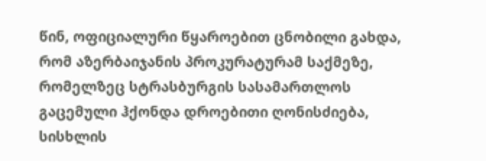წინ, ოფიციალური წყაროებით ცნობილი გახდა, რომ აზერბაიჯანის პროკურატურამ საქმეზე, რომელზეც სტრასბურგის სასამართლოს გაცემული ჰქონდა დროებითი ღონისძიება, სისხლის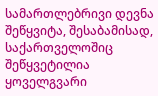სამართლებრივი დევნა შეწყვიტა, შესაბამისად, საქართველოშიც შეწყვეტილია ყოველგვარი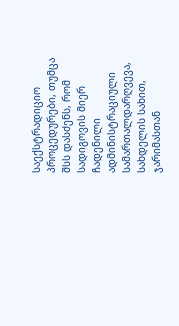საექსტრადიციო პროცედურები, თუმცა შსს დასძენს, რომ სადიგოვის მიერ ჩადენილი ადმინისტრაციული სამართალდარღვევა, სახდელის სახით, ჯარიმასთან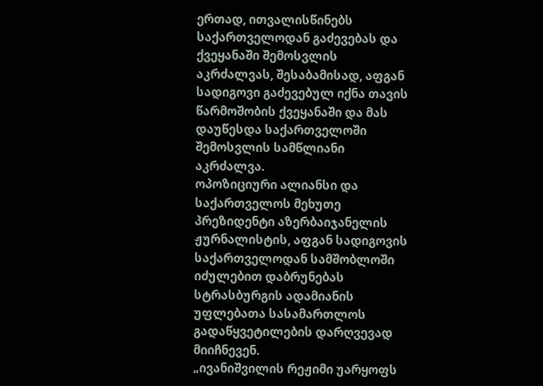ერთად, ითვალისწინებს საქართველოდან გაძევებას და ქვეყანაში შემოსვლის აკრძალვას, შესაბამისად, აფგან სადიგოვი გაძევებულ იქნა თავის წარმოშობის ქვეყანაში და მას დაუწესდა საქართველოში შემოსვლის სამწლიანი აკრძალვა.
ოპოზიციური ალიანსი და საქართველოს მეხუთე პრეზიდენტი აზერბაიჯანელის ჟურნალისტის, აფგან სადიგოვის საქართველოდან სამშობლოში იძულებით დაბრუნებას სტრასბურგის ადამიანის უფლებათა სასამართლოს გადაწყვეტილების დარღვევად მიიჩნევენ.
„ივანიშვილის რეჟიმი უარყოფს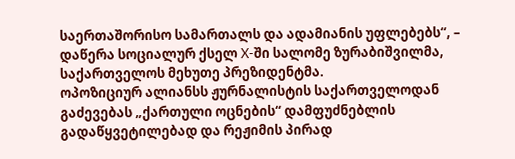საერთაშორისო სამართალს და ადამიანის უფლებებს“, – დაწერა სოციალურ ქსელ X-ში სალომე ზურაბიშვილმა, საქართველოს მეხუთე პრეზიდენტმა.
ოპოზიციურ ალიანსს ჟურნალისტის საქართველოდან გაძევებას „ქართული ოცნების“ დამფუძნებლის გადაწყვეტილებად და რეჟიმის პირად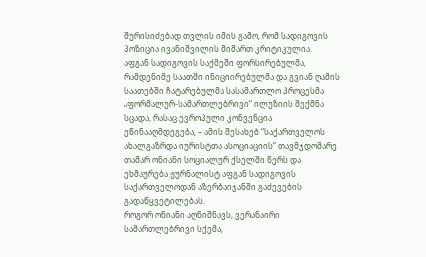შურისიძებად თვლის იმის გამო, რომ სადიგოვის პოზიცია ივანიშვილის მიმართ კრიტიკულია.
აფგან სადიგოვის საქმეში ფორსირებულმა, რამდენიმე საათში ინიციირებულმა და გვიან ღამის საათებში ჩატარებულმა სასამართლო პროცესმა „ფორმალურ-სამართლებრივი“ ილუზიის შექმნა სცადა, რასაც ევროპული კონვენცია ეწინააღმდეგება, – ამის შესახებ “საქართველოს ახალგაზრდა იურისტთა ასოციაციის” თავმჯდომარე თამარ ონიანი სოციალურ ქსელში წერს და ეხმაურება ჟურნალისტ აფგან სადიგოვის საქართველოდან აზერბაიჯანში გაძევების გადაწყვეტილებას.
როგორ ონიანი აღნიშნავს, ვერანაირი სამართლებრივი სქემა,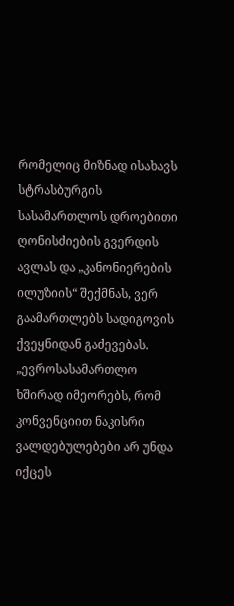რომელიც მიზნად ისახავს სტრასბურგის სასამართლოს დროებითი ღონისძიების გვერდის ავლას და „კანონიერების ილუზიის“ შექმნას, ვერ გაამართლებს სადიგოვის ქვეყნიდან გაძევებას.
„ევროსასამართლო ხშირად იმეორებს, რომ კონვენციით ნაკისრი ვალდებულებები არ უნდა იქცეს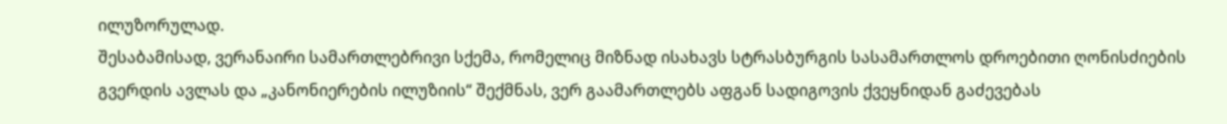ილუზორულად.
შესაბამისად, ვერანაირი სამართლებრივი სქემა, რომელიც მიზნად ისახავს სტრასბურგის სასამართლოს დროებითი ღონისძიების გვერდის ავლას და „კანონიერების ილუზიის“ შექმნას, ვერ გაამართლებს აფგან სადიგოვის ქვეყნიდან გაძევებას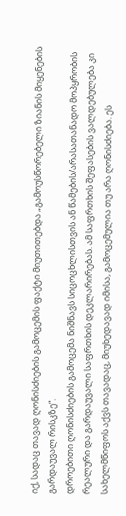იქ, სადაც თავად ღონისძიების გამოცემის ფაქტი მიუთითებდა „გამოუსწორებელი ზიანის მიყენების გარდაუვალ რისკზე“.
დროებითი ღონისძიების გამოცემა ნიშნავს სიცოცხლისთვის ან წამების/არასათანადო მოპყრობის რეალური და გარდაუვალი საფრთხის დეკლარირებას. ამ საფრთხის შეფასების ვალდებულება კი სახელმწიფოს აქვს თავადაც, მიუხედავად იმისა, გამოცემულია თუ არა ღონისძიება. ეს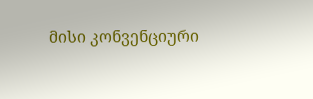მისი კონვენციური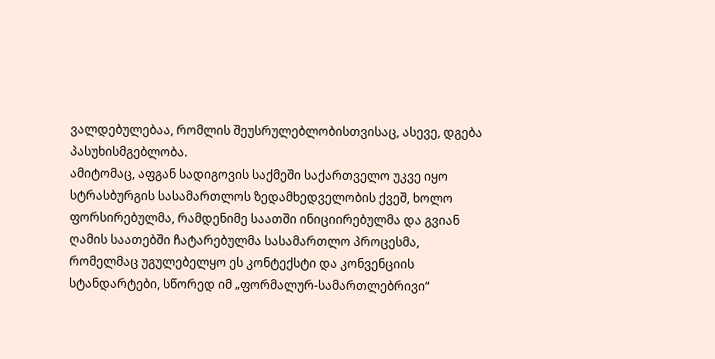ვალდებულებაა, რომლის შეუსრულებლობისთვისაც, ასევე, დგება პასუხისმგებლობა.
ამიტომაც, აფგან სადიგოვის საქმეში საქართველო უკვე იყო სტრასბურგის სასამართლოს ზედამხედველობის ქვეშ, ხოლო ფორსირებულმა, რამდენიმე საათში ინიციირებულმა და გვიან ღამის საათებში ჩატარებულმა სასამართლო პროცესმა, რომელმაც უგულებელყო ეს კონტექსტი და კონვენციის სტანდარტები, სწორედ იმ „ფორმალურ-სამართლებრივი“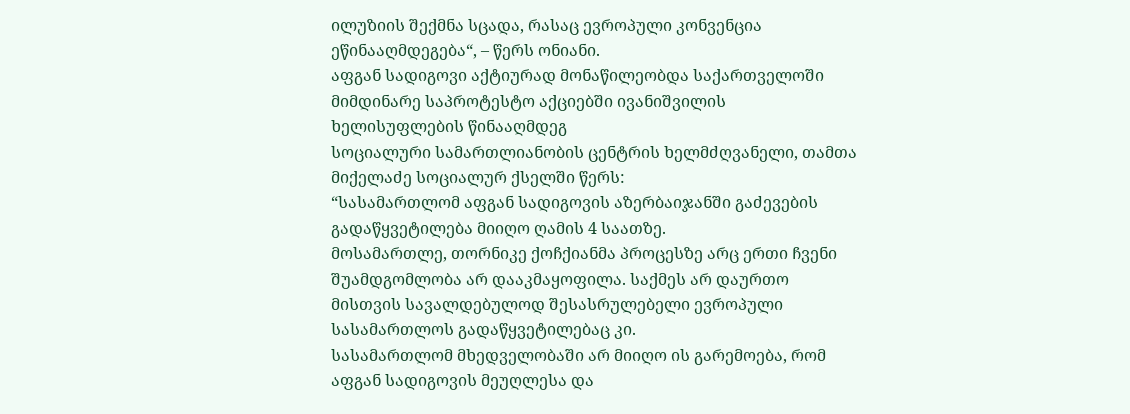ილუზიის შექმნა სცადა, რასაც ევროპული კონვენცია ეწინააღმდეგება“, – წერს ონიანი.
აფგან სადიგოვი აქტიურად მონაწილეობდა საქართველოში მიმდინარე საპროტესტო აქციებში ივანიშვილის ხელისუფლების წინააღმდეგ
სოციალური სამართლიანობის ცენტრის ხელმძღვანელი, თამთა მიქელაძე სოციალურ ქსელში წერს:
“სასამართლომ აფგან სადიგოვის აზერბაიჯანში გაძევების გადაწყვეტილება მიიღო ღამის 4 საათზე.
მოსამართლე, თორნიკე ქოჩქიანმა პროცესზე არც ერთი ჩვენი შუამდგომლობა არ დააკმაყოფილა. საქმეს არ დაურთო მისთვის სავალდებულოდ შესასრულებელი ევროპული სასამართლოს გადაწყვეტილებაც კი.
სასამართლომ მხედველობაში არ მიიღო ის გარემოება, რომ აფგან სადიგოვის მეუღლესა და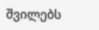შვილებს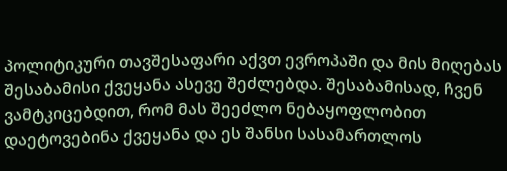პოლიტიკური თავშესაფარი აქვთ ევროპაში და მის მიღებას შესაბამისი ქვეყანა ასევე შეძლებდა. შესაბამისად, ჩვენ ვამტკიცებდით, რომ მას შეეძლო ნებაყოფლობით დაეტოვებინა ქვეყანა და ეს შანსი სასამართლოს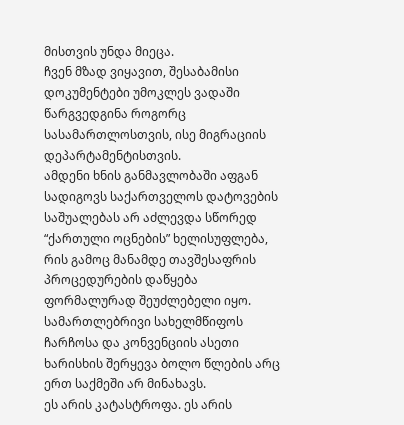მისთვის უნდა მიეცა.
ჩვენ მზად ვიყავით, შესაბამისი დოკუმენტები უმოკლეს ვადაში წარგვედგინა როგორც სასამართლოსთვის, ისე მიგრაციის დეპარტამენტისთვის.
ამდენი ხნის განმავლობაში აფგან სადიგოვს საქართველოს დატოვების საშუალებას არ აძლევდა სწორედ “ქართული ოცნების” ხელისუფლება, რის გამოც მანამდე თავშესაფრის პროცედურების დაწყება ფორმალურად შეუძლებელი იყო.
სამართლებრივი სახელმწიფოს ჩარჩოსა და კონვენციის ასეთი ხარისხის შერყევა ბოლო წლების არც ერთ საქმეში არ მინახავს.
ეს არის კატასტროფა. ეს არის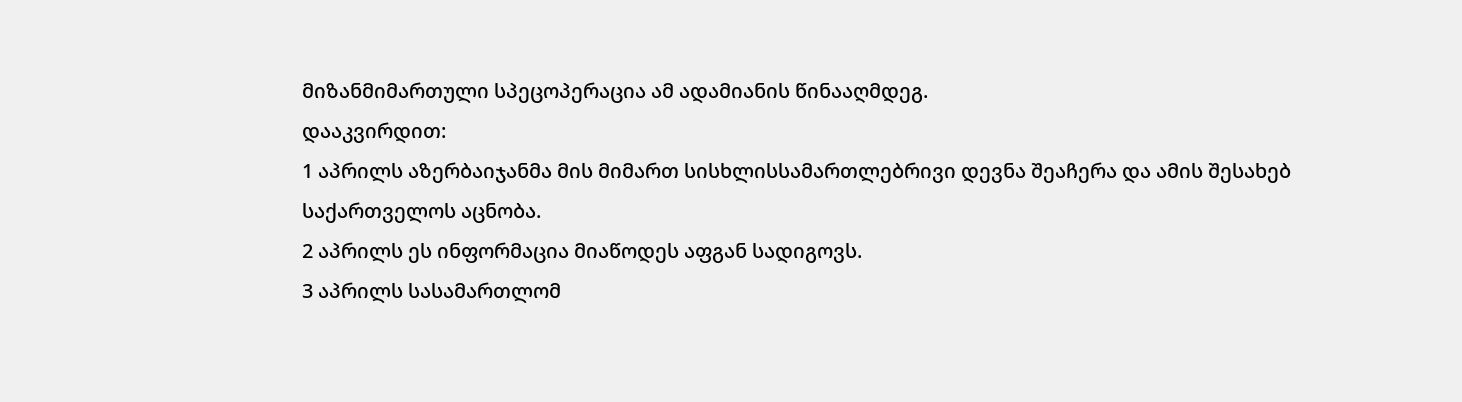მიზანმიმართული სპეცოპერაცია ამ ადამიანის წინააღმდეგ.
დააკვირდით:
1 აპრილს აზერბაიჯანმა მის მიმართ სისხლისსამართლებრივი დევნა შეაჩერა და ამის შესახებ საქართველოს აცნობა.
2 აპრილს ეს ინფორმაცია მიაწოდეს აფგან სადიგოვს.
3 აპრილს სასამართლომ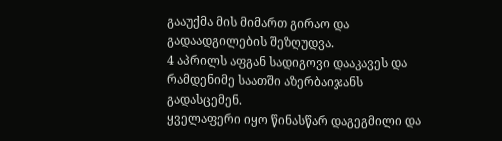გააუქმა მის მიმართ გირაო და გადაადგილების შეზღუდვა.
4 აპრილს აფგან სადიგოვი დააკავეს და რამდენიმე საათში აზერბაიჯანს გადასცემენ.
ყველაფერი იყო წინასწარ დაგეგმილი და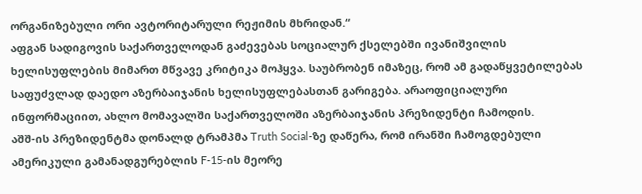ორგანიზებული ორი ავტორიტარული რეჟიმის მხრიდან.“
აფგან სადიგოვის საქართველოდან გაძევებას სოციალურ ქსელებში ივანიშვილის ხელისუფლების მიმართ მწვავე კრიტიკა მოჰყვა. საუბრობენ იმაზეც, რომ ამ გადაწყვეტილებას საფუძვლად დაედო აზერბაიჯანის ხელისუფლებასთან გარიგება. არაოფიციალური ინფორმაციით, ახლო მომავალში საქართველოში აზერბაიჯანის პრეზიდენტი ჩამოდის.
აშშ-ის პრეზიდენტმა დონალდ ტრამპმა Truth Social-ზე დაწერა, რომ ირანში ჩამოგდებული ამერიკული გამანადგურებლის F-15-ის მეორე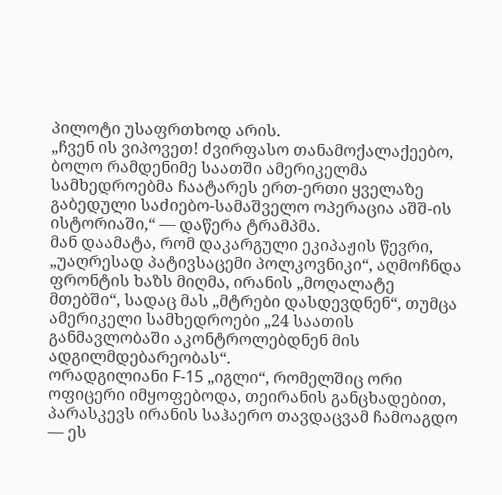პილოტი უსაფრთხოდ არის.
„ჩვენ ის ვიპოვეთ! ძვირფასო თანამოქალაქეებო, ბოლო რამდენიმე საათში ამერიკელმა სამხედროებმა ჩაატარეს ერთ-ერთი ყველაზე გაბედული საძიებო-სამაშველო ოპერაცია აშშ-ის ისტორიაში,“ — დაწერა ტრამპმა.
მან დაამატა, რომ დაკარგული ეკიპაჟის წევრი, „უაღრესად პატივსაცემი პოლკოვნიკი“, აღმოჩნდა ფრონტის ხაზს მიღმა, ირანის „მოღალატე მთებში“, სადაც მას „მტრები დასდევდნენ“, თუმცა ამერიკელი სამხედროები „24 საათის განმავლობაში აკონტროლებდნენ მის ადგილმდებარეობას“.
ორადგილიანი F-15 „იგლი“, რომელშიც ორი ოფიცერი იმყოფებოდა, თეირანის განცხადებით, პარასკევს ირანის საჰაერო თავდაცვამ ჩამოაგდო — ეს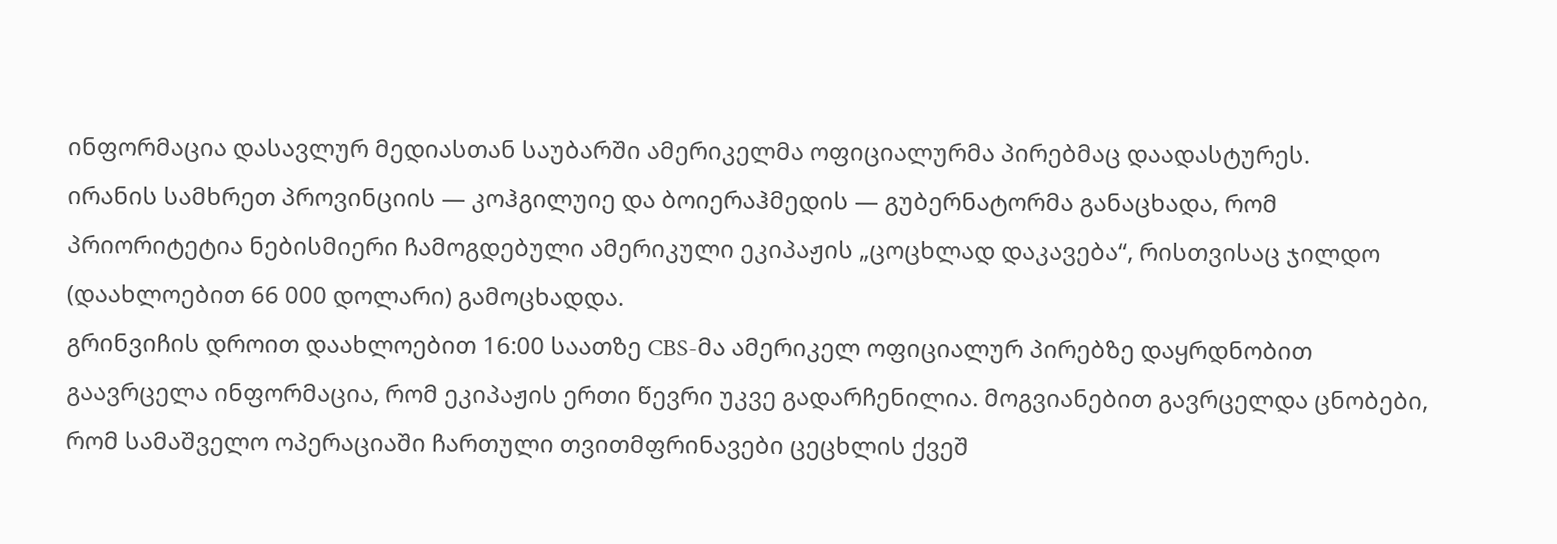ინფორმაცია დასავლურ მედიასთან საუბარში ამერიკელმა ოფიციალურმა პირებმაც დაადასტურეს.
ირანის სამხრეთ პროვინციის — კოჰგილუიე და ბოიერაჰმედის — გუბერნატორმა განაცხადა, რომ პრიორიტეტია ნებისმიერი ჩამოგდებული ამერიკული ეკიპაჟის „ცოცხლად დაკავება“, რისთვისაც ჯილდო (დაახლოებით 66 000 დოლარი) გამოცხადდა.
გრინვიჩის დროით დაახლოებით 16:00 საათზე CBS-მა ამერიკელ ოფიციალურ პირებზე დაყრდნობით გაავრცელა ინფორმაცია, რომ ეკიპაჟის ერთი წევრი უკვე გადარჩენილია. მოგვიანებით გავრცელდა ცნობები, რომ სამაშველო ოპერაციაში ჩართული თვითმფრინავები ცეცხლის ქვეშ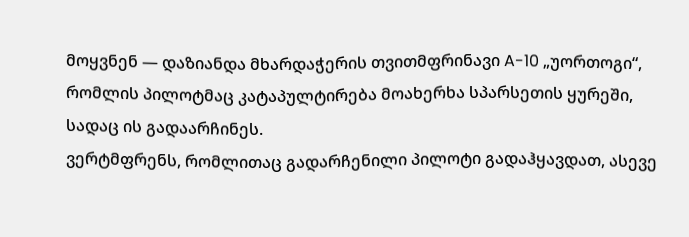მოყვნენ — დაზიანდა მხარდაჭერის თვითმფრინავი A-10 „უორთოგი“, რომლის პილოტმაც კატაპულტირება მოახერხა სპარსეთის ყურეში, სადაც ის გადაარჩინეს.
ვერტმფრენს, რომლითაც გადარჩენილი პილოტი გადაჰყავდათ, ასევე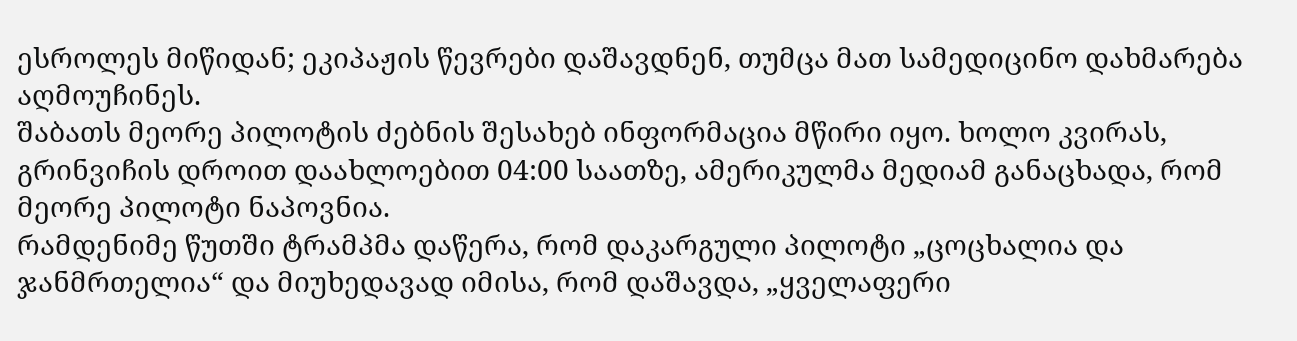ესროლეს მიწიდან; ეკიპაჟის წევრები დაშავდნენ, თუმცა მათ სამედიცინო დახმარება აღმოუჩინეს.
შაბათს მეორე პილოტის ძებნის შესახებ ინფორმაცია მწირი იყო. ხოლო კვირას, გრინვიჩის დროით დაახლოებით 04:00 საათზე, ამერიკულმა მედიამ განაცხადა, რომ მეორე პილოტი ნაპოვნია.
რამდენიმე წუთში ტრამპმა დაწერა, რომ დაკარგული პილოტი „ცოცხალია და ჯანმრთელია“ და მიუხედავად იმისა, რომ დაშავდა, „ყველაფერი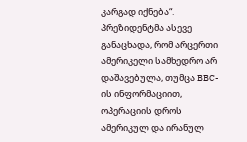კარგად იქნება“. პრეზიდენტმა ასევე განაცხადა, რომ არცერთი ამერიკელი სამხედრო არ დაშავებულა, თუმცა BBC-ის ინფორმაციით, ოპერაციის დროს ამერიკულ და ირანულ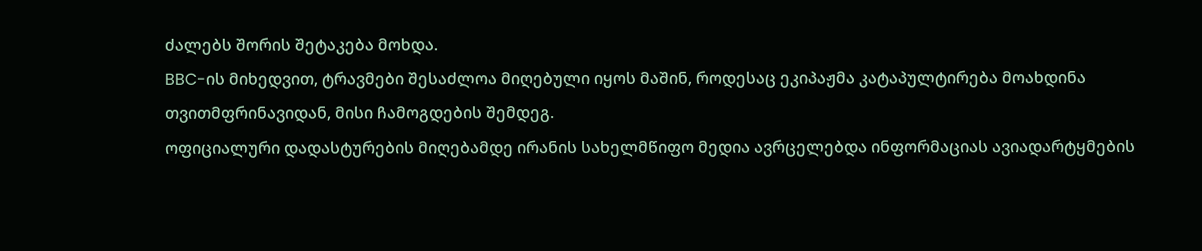ძალებს შორის შეტაკება მოხდა.
BBC-ის მიხედვით, ტრავმები შესაძლოა მიღებული იყოს მაშინ, როდესაც ეკიპაჟმა კატაპულტირება მოახდინა თვითმფრინავიდან, მისი ჩამოგდების შემდეგ.
ოფიციალური დადასტურების მიღებამდე ირანის სახელმწიფო მედია ავრცელებდა ინფორმაციას ავიადარტყმების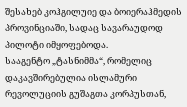შესახებ კოჰგილუიე და ბოიერაჰმედის პროვინციაში, სადაც სავარაუდოდ პილოტი იმყოფებოდა.
სააგენტო „ტასნიმმა“, რომელიც დაკავშირებულია ისლამური რევოლუციის გუშაგთა კორპუსთან,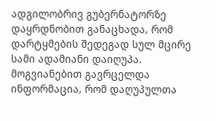ადგილობრივ გუბერნატორზე დაყრდნობით განაცხადა, რომ დარტყმების შედეგად სულ მცირე სამი ადამიანი დაიღუპა. მოგვიანებით გავრცელდა ინფორმაცია, რომ დაღუპულთა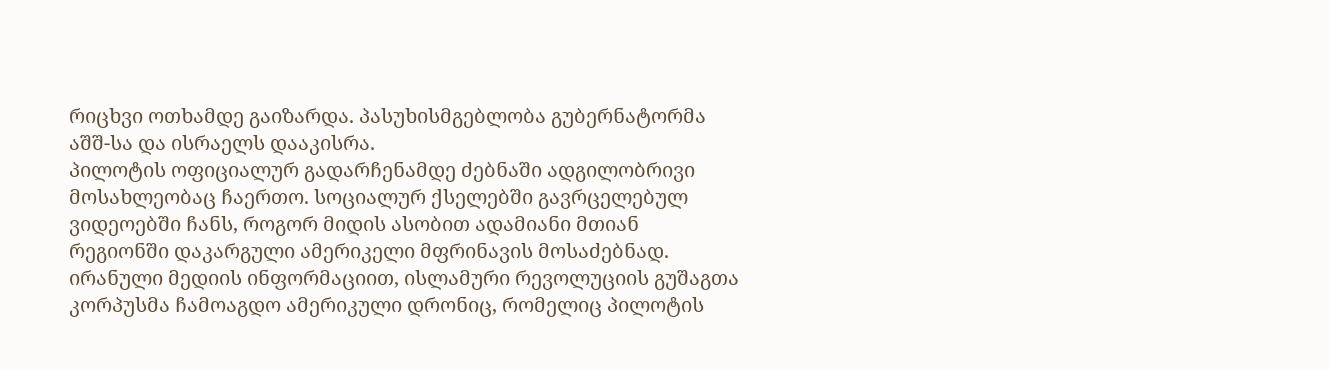რიცხვი ოთხამდე გაიზარდა. პასუხისმგებლობა გუბერნატორმა აშშ-სა და ისრაელს დააკისრა.
პილოტის ოფიციალურ გადარჩენამდე ძებნაში ადგილობრივი მოსახლეობაც ჩაერთო. სოციალურ ქსელებში გავრცელებულ ვიდეოებში ჩანს, როგორ მიდის ასობით ადამიანი მთიან რეგიონში დაკარგული ამერიკელი მფრინავის მოსაძებნად.
ირანული მედიის ინფორმაციით, ისლამური რევოლუციის გუშაგთა კორპუსმა ჩამოაგდო ამერიკული დრონიც, რომელიც პილოტის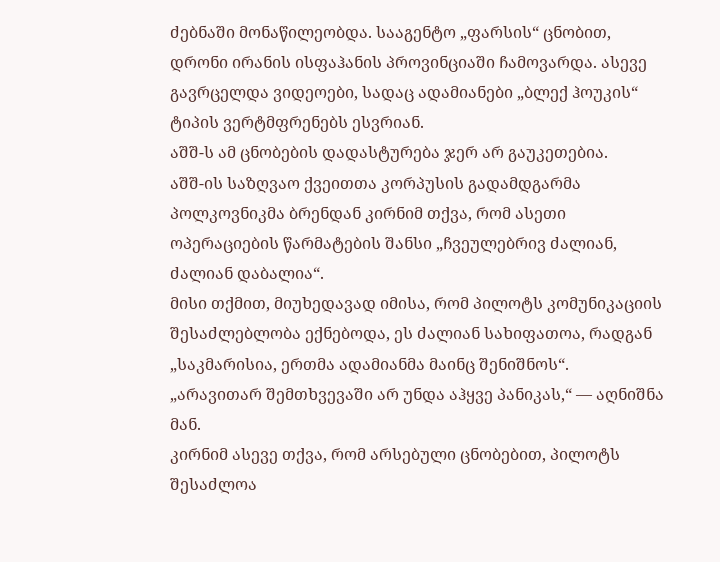ძებნაში მონაწილეობდა. სააგენტო „ფარსის“ ცნობით, დრონი ირანის ისფაჰანის პროვინციაში ჩამოვარდა. ასევე გავრცელდა ვიდეოები, სადაც ადამიანები „ბლექ ჰოუკის“ ტიპის ვერტმფრენებს ესვრიან.
აშშ-ს ამ ცნობების დადასტურება ჯერ არ გაუკეთებია.
აშშ-ის საზღვაო ქვეითთა კორპუსის გადამდგარმა პოლკოვნიკმა ბრენდან კირნიმ თქვა, რომ ასეთი ოპერაციების წარმატების შანსი „ჩვეულებრივ ძალიან, ძალიან დაბალია“.
მისი თქმით, მიუხედავად იმისა, რომ პილოტს კომუნიკაციის შესაძლებლობა ექნებოდა, ეს ძალიან სახიფათოა, რადგან „საკმარისია, ერთმა ადამიანმა მაინც შენიშნოს“.
„არავითარ შემთხვევაში არ უნდა აჰყვე პანიკას,“ — აღნიშნა მან.
კირნიმ ასევე თქვა, რომ არსებული ცნობებით, პილოტს შესაძლოა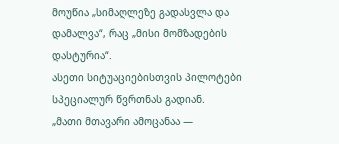მოუწია „სიმაღლეზე გადასვლა და დამალვა“, რაც „მისი მომზადების დასტურია“.
ასეთი სიტუაციებისთვის პილოტები სპეციალურ წვრთნას გადიან.
„მათი მთავარი ამოცანაა —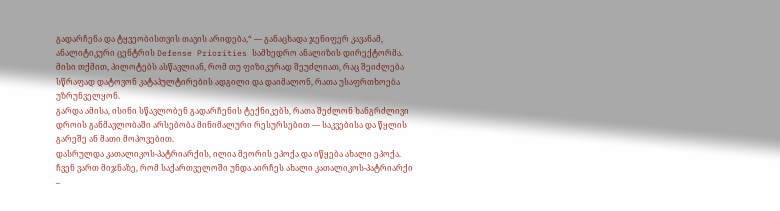გადარჩენა და ტყვეობისთვის თავის არიდება,“ — განაცხადა ჯენიფერ კავანამ, ანალიტიკური ცენტრის Defense Priorities სამხედრო ანალიზის დირექტორმა.
მისი თქმით, პილოტებს ასწავლიან, რომ თუ ფიზიკურად შეუძლიათ, რაც შეიძლება სწრაფად დატოვონ კატაპულტირების ადგილი და დაიმალონ, რათა უსაფრთხოება უზრუნველყონ.
გარდა ამისა, ისინი სწავლობენ გადარჩენის ტექნიკებს, რათა შეძლონ ხანგრძლივი დროის განმავლობაში არსებობა მინიმალური რესურსებით — საკვებისა და წყლის გარეშე ან მათი მოპოვებით.
დასრულდა კათალიკოს-პატრიარქის, ილია მეორის ეპოქა და იწყება ახალი ეპოქა. ჩვენ ვართ მიჯნაზე, რომ საქართველოში უნდა აირჩეს ახალი კათალიკოს-პატრიარქი –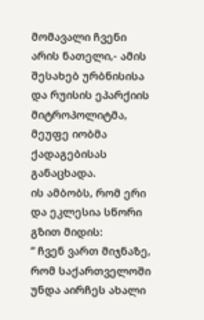მომავალი ჩვენი არის ნათელი,- ამის შესახებ ურბნისისა და რუისის ეპარქიის მიტროპოლიტმა, მეუფე იობმა ქადაგებისას განაცხადა.
ის ამბობს, რომ ერი და ეკლესია სწორი გზით მიდის:
“ ჩვენ ვართ მიჯნაზე, რომ საქართველოში უნდა აირჩეს ახალი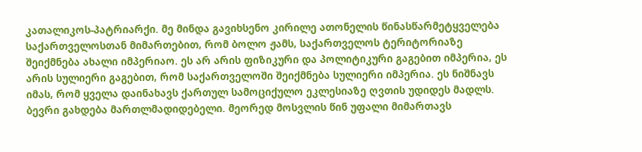კათალიკოს-პატრიარქი. მე მინდა გავიხსენო კირილე ათონელის წინასწარმეტყველება საქართველოსთან მიმართებით, რომ ბოლო ჟამს, საქართველოს ტერიტორიაზე შეიქმნება ახალი იმპერიაო. ეს არ არის ფიზიკური და პოლიტიკური გაგებით იმპერია, ეს არის სულიერი გაგებით, რომ საქართველოში შეიქმნება სულიერი იმპერია. ეს ნიშნავს იმას, რომ ყველა დაინახავს ქართულ სამოციქულო ეკლესიაზე ღვთის უდიდეს მადლს. ბევრი გახდება მართლმადიდებელი. მეორედ მოსვლის წინ უფალი მიმართავს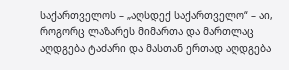საქართველოს – „აღსდექ საქართველო“ – აი, როგორც ლაზარეს მიმართა და მართლაც აღდგება ტაძარი და მასთან ერთად აღდგება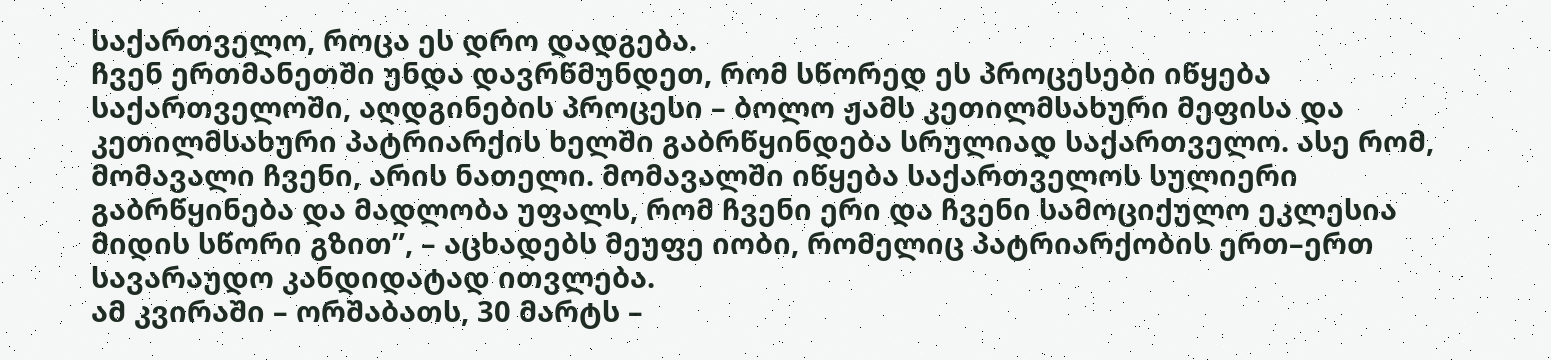საქართველო, როცა ეს დრო დადგება.
ჩვენ ერთმანეთში უნდა დავრწმუნდეთ, რომ სწორედ ეს პროცესები იწყება საქართველოში, აღდგინების პროცესი – ბოლო ჟამს კეთილმსახური მეფისა და კეთილმსახური პატრიარქის ხელში გაბრწყინდება სრულიად საქართველო. ასე რომ, მომავალი ჩვენი, არის ნათელი. მომავალში იწყება საქართველოს სულიერი გაბრწყინება და მადლობა უფალს, რომ ჩვენი ერი და ჩვენი სამოციქულო ეკლესია მიდის სწორი გზით”, – აცხადებს მეუფე იობი, რომელიც პატრიარქობის ერთ–ერთ სავარაუდო კანდიდატად ითვლება.
ამ კვირაში – ორშაბათს, 30 მარტს –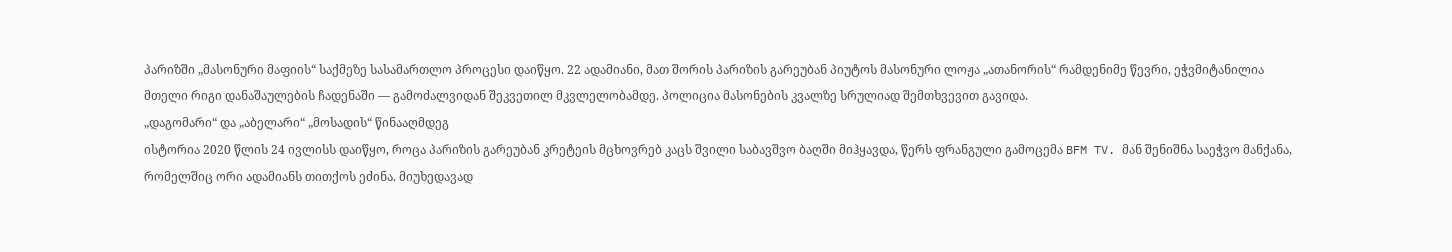პარიზში „მასონური მაფიის“ საქმეზე სასამართლო პროცესი დაიწყო. 22 ადამიანი, მათ შორის პარიზის გარეუბან პიუტოს მასონური ლოჟა „ათანორის“ რამდენიმე წევრი, ეჭვმიტანილია მთელი რიგი დანაშაულების ჩადენაში — გამოძალვიდან შეკვეთილ მკვლელობამდე. პოლიცია მასონების კვალზე სრულიად შემთხვევით გავიდა.
„დაგომარი“ და „აბელარი“ „მოსადის“ წინააღმდეგ
ისტორია 2020 წლის 24 ივლისს დაიწყო, როცა პარიზის გარეუბან კრეტეის მცხოვრებ კაცს შვილი საბავშვო ბაღში მიჰყავდა, წერს ფრანგული გამოცემა BFM TV. მან შენიშნა საეჭვო მანქანა, რომელშიც ორი ადამიანს თითქოს ეძინა. მიუხედავად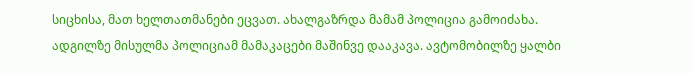სიცხისა, მათ ხელთათმანები ეცვათ. ახალგაზრდა მამამ პოლიცია გამოიძახა.
ადგილზე მისულმა პოლიციამ მამაკაცები მაშინვე დააკავა. ავტომობილზე ყალბი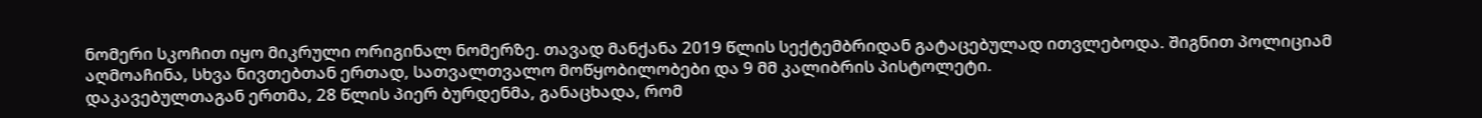ნომერი სკოჩით იყო მიკრული ორიგინალ ნომერზე. თავად მანქანა 2019 წლის სექტემბრიდან გატაცებულად ითვლებოდა. შიგნით პოლიციამ აღმოაჩინა, სხვა ნივთებთან ერთად, სათვალთვალო მოწყობილობები და 9 მმ კალიბრის პისტოლეტი.
დაკავებულთაგან ერთმა, 28 წლის პიერ ბურდენმა, განაცხადა, რომ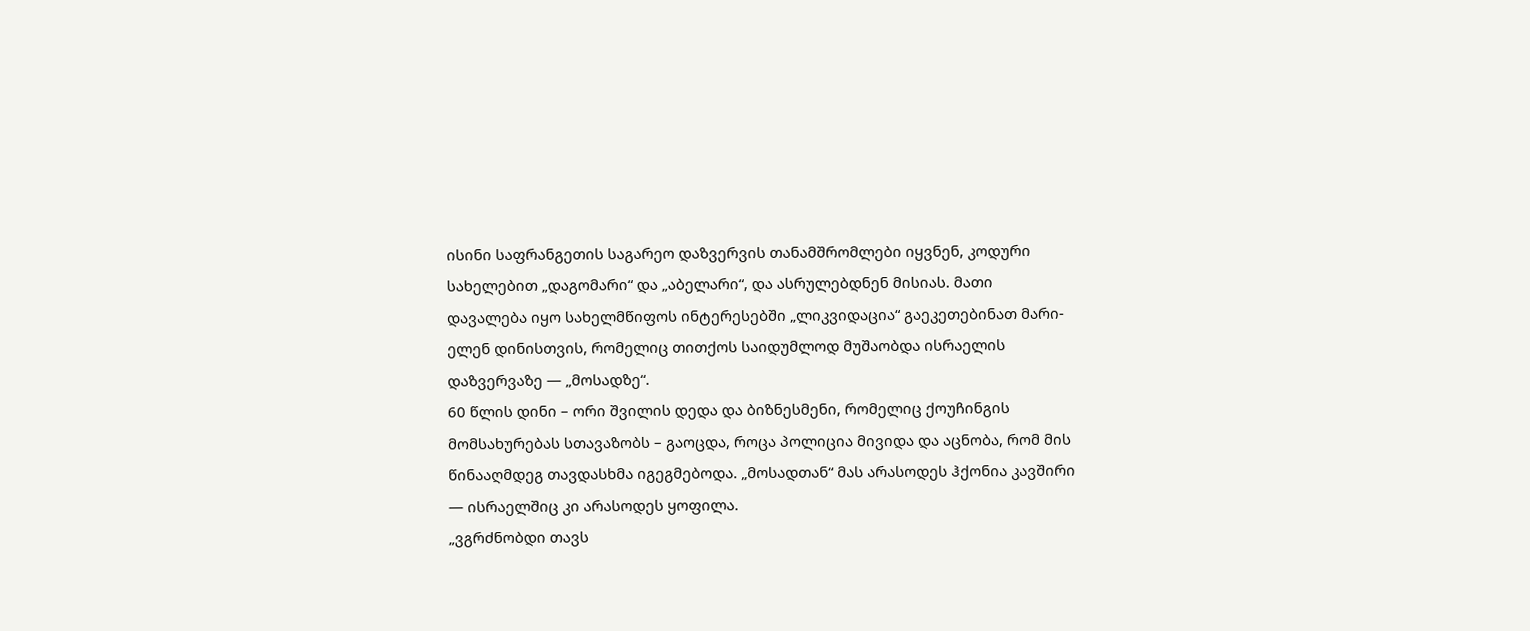ისინი საფრანგეთის საგარეო დაზვერვის თანამშრომლები იყვნენ, კოდური სახელებით „დაგომარი“ და „აბელარი“, და ასრულებდნენ მისიას. მათი დავალება იყო სახელმწიფოს ინტერესებში „ლიკვიდაცია“ გაეკეთებინათ მარი-ელენ დინისთვის, რომელიც თითქოს საიდუმლოდ მუშაობდა ისრაელის დაზვერვაზე — „მოსადზე“.
60 წლის დინი – ორი შვილის დედა და ბიზნესმენი, რომელიც ქოუჩინგის მომსახურებას სთავაზობს – გაოცდა, როცა პოლიცია მივიდა და აცნობა, რომ მის წინააღმდეგ თავდასხმა იგეგმებოდა. „მოსადთან“ მას არასოდეს ჰქონია კავშირი — ისრაელშიც კი არასოდეს ყოფილა.
„ვგრძნობდი თავს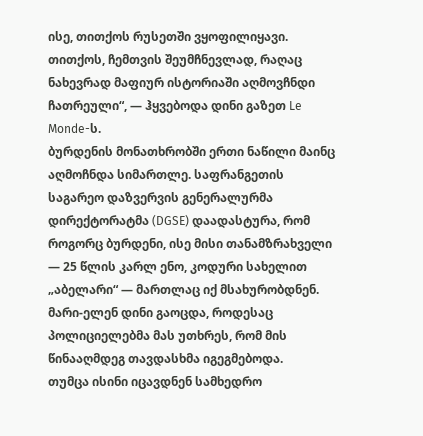ისე, თითქოს რუსეთში ვყოფილიყავი. თითქოს, ჩემთვის შეუმჩნევლად, რაღაც ნახევრად მაფიურ ისტორიაში აღმოვჩნდი ჩათრეული“, — ჰყვებოდა დინი გაზეთ Le Monde-ს.
ბურდენის მონათხრობში ერთი ნაწილი მაინც აღმოჩნდა სიმართლე. საფრანგეთის საგარეო დაზვერვის გენერალურმა დირექტორატმა (DGSE) დაადასტურა, რომ როგორც ბურდენი, ისე მისი თანამზრახველი — 25 წლის კარლ ენო, კოდური სახელით „აბელარი“ — მართლაც იქ მსახურობდნენ.
მარი-ელენ დინი გაოცდა, როდესაც პოლიციელებმა მას უთხრეს, რომ მის წინააღმდეგ თავდასხმა იგეგმებოდა.
თუმცა ისინი იცავდნენ სამხედრო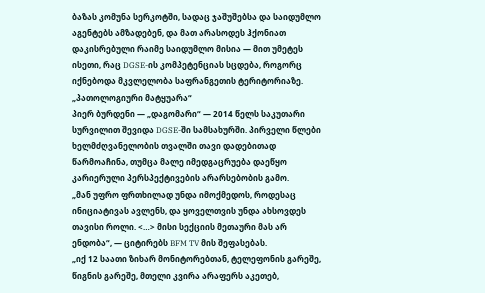ბაზას კომუნა სერკოტში, სადაც ჯაშუშებსა და საიდუმლო აგენტებს ამზადებენ, და მათ არასოდეს ჰქონიათ დაკისრებული რაიმე საიდუმლო მისია — მით უმეტეს ისეთი, რაც DGSE-ის კომპეტენციას სცდება, როგორც იქნებოდა მკვლელობა საფრანგეთის ტერიტორიაზე.
„პათოლოგიური მატყუარა“
პიერ ბურდენი — „დაგომარი“ — 2014 წელს საკუთარი სურვილით შევიდა DGSE-ში სამსახურში. პირველი წლები ხელმძღვანელობის თვალში თავი დადებითად წარმოაჩინა, თუმცა მალე იმედგაცრუება დაეწყო კარიერული პერსპექტივების არარსებობის გამო.
„მან უფრო ფრთხილად უნდა იმოქმედოს, როდესაც ინიციატივას ავლენს, და ყოველთვის უნდა ახსოვდეს თავისი როლი. <…> მისი სექციის მეთაური მას არ ენდობა“, — ციტირებს BFM TV მის შეფასებას.
„იქ 12 საათი ზიხარ მონიტორებთან, ტელეფონის გარეშე, წიგნის გარეშე, მთელი კვირა არაფერს აკეთებ,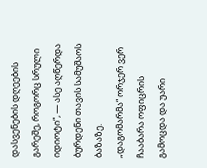დასვენების დღეების გარეშე, როგორც სრული იდიოტი“, — ასე აღწერდა ბურდენი თავის სამუშაოს ბაზაზე.
„დაგომარმა“ ორჯერ ვერ ჩააბარა ოფიცრის გამოცდა და უარი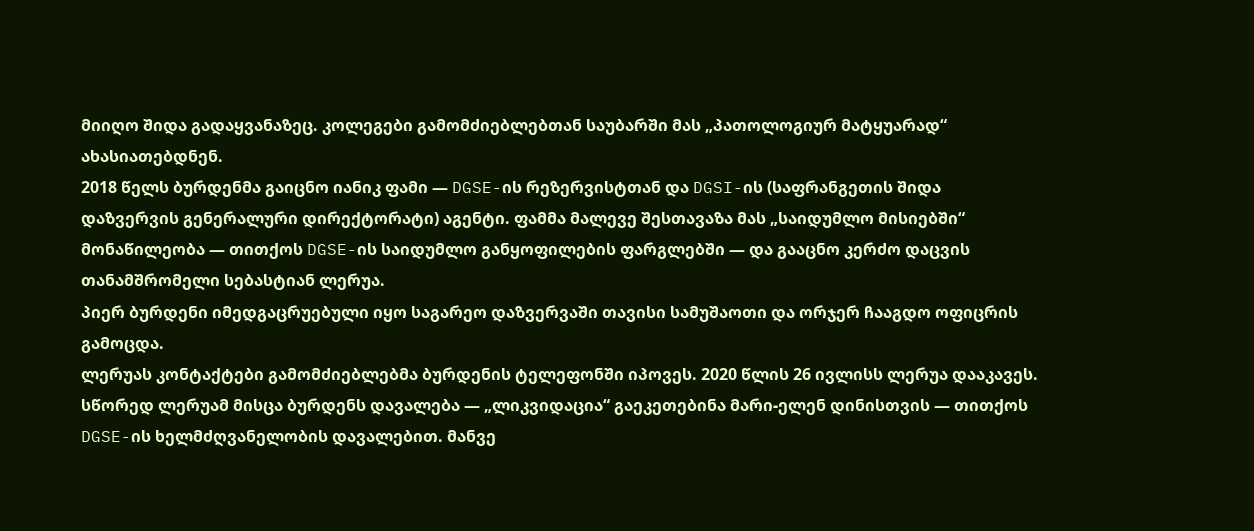მიიღო შიდა გადაყვანაზეც. კოლეგები გამომძიებლებთან საუბარში მას „პათოლოგიურ მატყუარად“ ახასიათებდნენ.
2018 წელს ბურდენმა გაიცნო იანიკ ფამი — DGSE-ის რეზერვისტთან და DGSI-ის (საფრანგეთის შიდა დაზვერვის გენერალური დირექტორატი) აგენტი. ფამმა მალევე შესთავაზა მას „საიდუმლო მისიებში“ მონაწილეობა — თითქოს DGSE-ის საიდუმლო განყოფილების ფარგლებში — და გააცნო კერძო დაცვის თანამშრომელი სებასტიან ლერუა.
პიერ ბურდენი იმედგაცრუებული იყო საგარეო დაზვერვაში თავისი სამუშაოთი და ორჯერ ჩააგდო ოფიცრის გამოცდა.
ლერუას კონტაქტები გამომძიებლებმა ბურდენის ტელეფონში იპოვეს. 2020 წლის 26 ივლისს ლერუა დააკავეს.
სწორედ ლერუამ მისცა ბურდენს დავალება — „ლიკვიდაცია“ გაეკეთებინა მარი-ელენ დინისთვის — თითქოს DGSE-ის ხელმძღვანელობის დავალებით. მანვე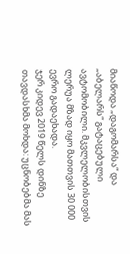მიაწოდა „დაგომარსა“ და „აბელარს“ გატაცებული ავტომობილი. მკვლელობისთვის ლერუა მზად იყო მათთვის 30 000 ევრო გადაეხადა.
ჯერ კიდევ 2019 წელს დინზე თავდასხმა მოხდა: უცნობებმა მას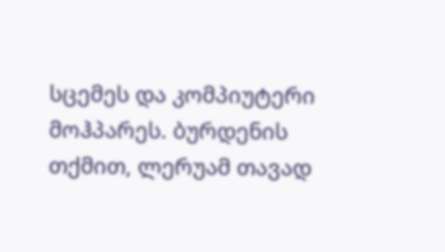სცემეს და კომპიუტერი მოჰპარეს. ბურდენის თქმით, ლერუამ თავად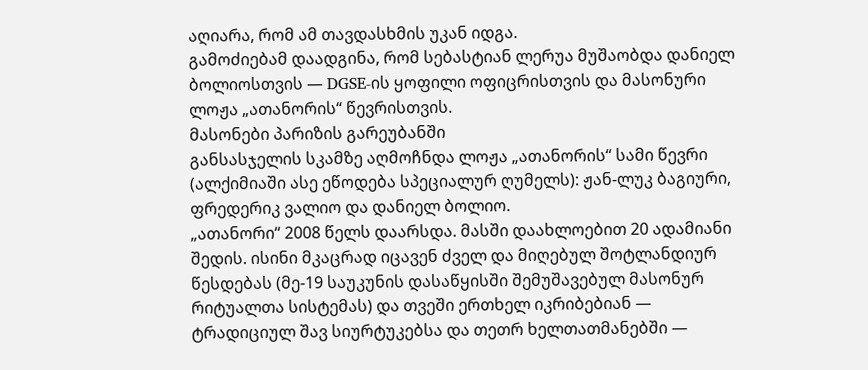აღიარა, რომ ამ თავდასხმის უკან იდგა.
გამოძიებამ დაადგინა, რომ სებასტიან ლერუა მუშაობდა დანიელ ბოლიოსთვის — DGSE-ის ყოფილი ოფიცრისთვის და მასონური ლოჟა „ათანორის“ წევრისთვის.
მასონები პარიზის გარეუბანში
განსასჯელის სკამზე აღმოჩნდა ლოჟა „ათანორის“ სამი წევრი (ალქიმიაში ასე ეწოდება სპეციალურ ღუმელს): ჟან-ლუკ ბაგიური, ფრედერიკ ვალიო და დანიელ ბოლიო.
„ათანორი“ 2008 წელს დაარსდა. მასში დაახლოებით 20 ადამიანი შედის. ისინი მკაცრად იცავენ ძველ და მიღებულ შოტლანდიურ წესდებას (მე-19 საუკუნის დასაწყისში შემუშავებულ მასონურ რიტუალთა სისტემას) და თვეში ერთხელ იკრიბებიან — ტრადიციულ შავ სიურტუკებსა და თეთრ ხელთათმანებში —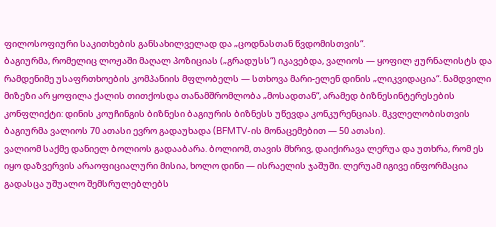ფილოსოფიური საკითხების განსახილველად და „ცოდნასთან წვდომისთვის“.
ბაგიურმა, რომელიც ლოჟაში მაღალ პოზიციას („გრადუსს“) იკავებდა, ვალიოს — ყოფილ ჟურნალისტს და რამდენიმე უსაფრთხოების კომპანიის მფლობელს — სთხოვა მარი-ელენ დინის „ლიკვიდაცია“. ნამდვილი მიზეზი არ ყოფილა ქალის თითქოსდა თანამშრომლობა „მოსადთან“, არამედ ბიზნესინტერესების კონფლიქტი: დინის კოუჩინგის ბიზნესი ბაგიურის ბიზნესს უწევდა კონკურენციას. მკვლელობისთვის ბაგიურმა ვალიოს 70 ათასი ევრო გადაუხადა (BFMTV-ის მონაცემებით — 50 ათასი).
ვალიომ საქმე დანიელ ბოლიოს გადააბარა. ბოლიომ, თავის მხრივ, დაიქირავა ლერუა და უთხრა, რომ ეს იყო დაზვერვის არაოფიციალური მისია, ხოლო დინი — ისრაელის ჯაშუში. ლერუამ იგივე ინფორმაცია გადასცა უშუალო შემსრულებლებს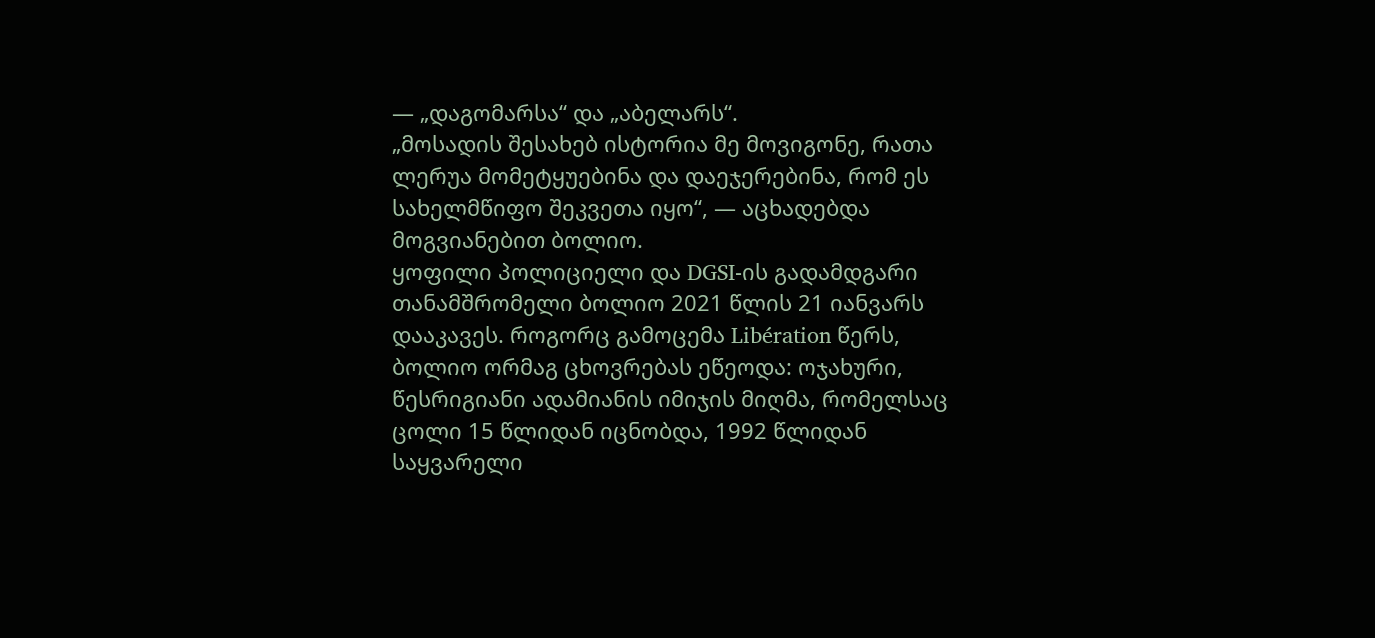— „დაგომარსა“ და „აბელარს“.
„მოსადის შესახებ ისტორია მე მოვიგონე, რათა ლერუა მომეტყუებინა და დაეჯერებინა, რომ ეს სახელმწიფო შეკვეთა იყო“, — აცხადებდა მოგვიანებით ბოლიო.
ყოფილი პოლიციელი და DGSI-ის გადამდგარი თანამშრომელი ბოლიო 2021 წლის 21 იანვარს დააკავეს. როგორც გამოცემა Libération წერს, ბოლიო ორმაგ ცხოვრებას ეწეოდა: ოჯახური, წესრიგიანი ადამიანის იმიჯის მიღმა, რომელსაც ცოლი 15 წლიდან იცნობდა, 1992 წლიდან საყვარელი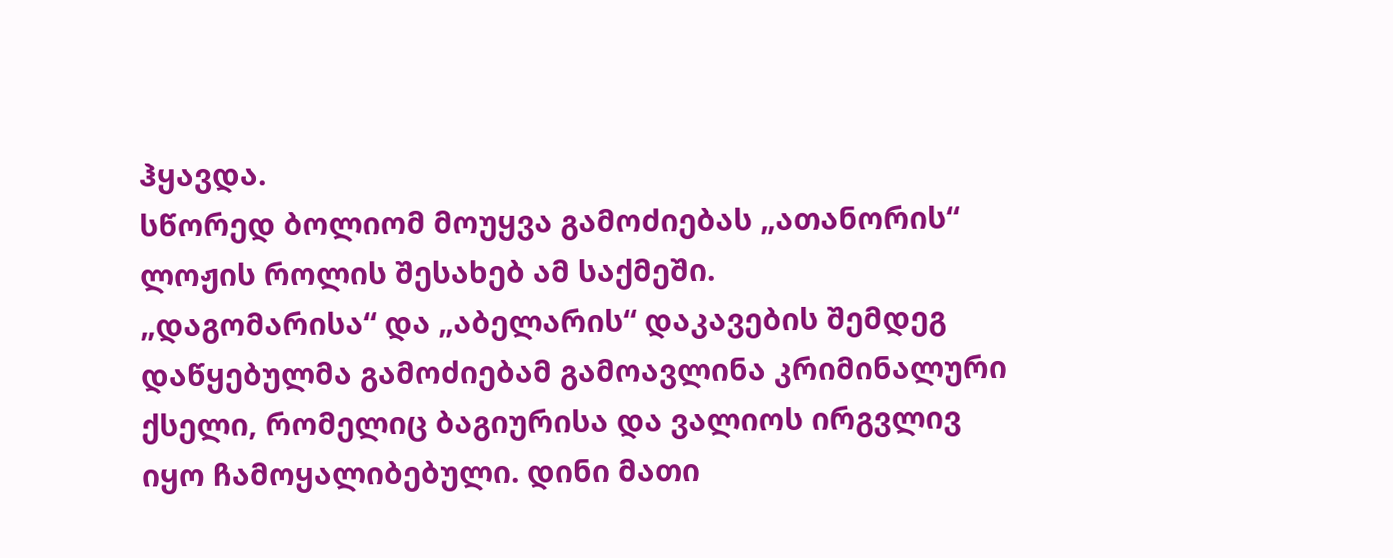ჰყავდა.
სწორედ ბოლიომ მოუყვა გამოძიებას „ათანორის“ ლოჟის როლის შესახებ ამ საქმეში.
„დაგომარისა“ და „აბელარის“ დაკავების შემდეგ დაწყებულმა გამოძიებამ გამოავლინა კრიმინალური ქსელი, რომელიც ბაგიურისა და ვალიოს ირგვლივ იყო ჩამოყალიბებული. დინი მათი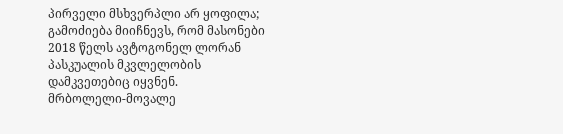პირველი მსხვერპლი არ ყოფილა; გამოძიება მიიჩნევს, რომ მასონები 2018 წელს ავტოგონელ ლორან პასკუალის მკვლელობის დამკვეთებიც იყვნენ.
მრბოლელი-მოვალე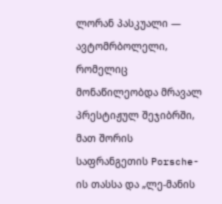ლორან პასკუალი — ავტომრბოლელი, რომელიც მონაწილეობდა მრავალ პრესტიჟულ შეჯიბრში, მათ შორის საფრანგეთის Porsche-ის თასსა და „ლე-მანის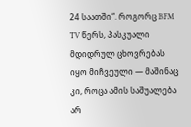24 საათში“. როგორც BFM TV წერს, პასკუალი მდიდრულ ცხოვრებას იყო მიჩვეული — მაშინაც კი, როცა ამის საშუალება არ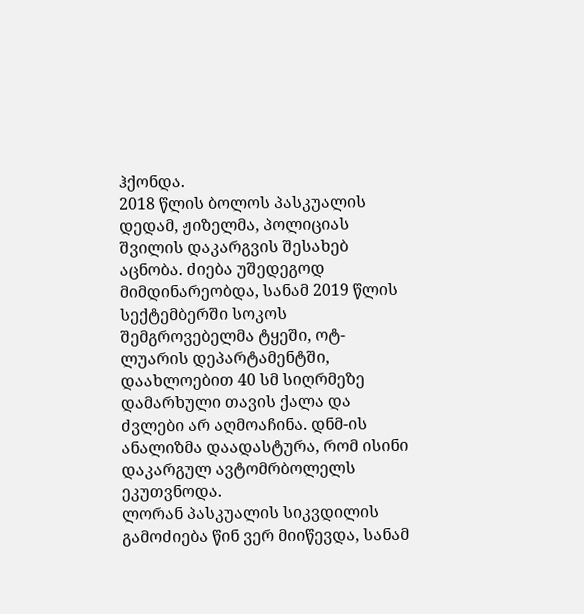ჰქონდა.
2018 წლის ბოლოს პასკუალის დედამ, ჟიზელმა, პოლიციას შვილის დაკარგვის შესახებ აცნობა. ძიება უშედეგოდ მიმდინარეობდა, სანამ 2019 წლის სექტემბერში სოკოს შემგროვებელმა ტყეში, ოტ-ლუარის დეპარტამენტში, დაახლოებით 40 სმ სიღრმეზე დამარხული თავის ქალა და ძვლები არ აღმოაჩინა. დნმ-ის ანალიზმა დაადასტურა, რომ ისინი დაკარგულ ავტომრბოლელს ეკუთვნოდა.
ლორან პასკუალის სიკვდილის გამოძიება წინ ვერ მიიწევდა, სანამ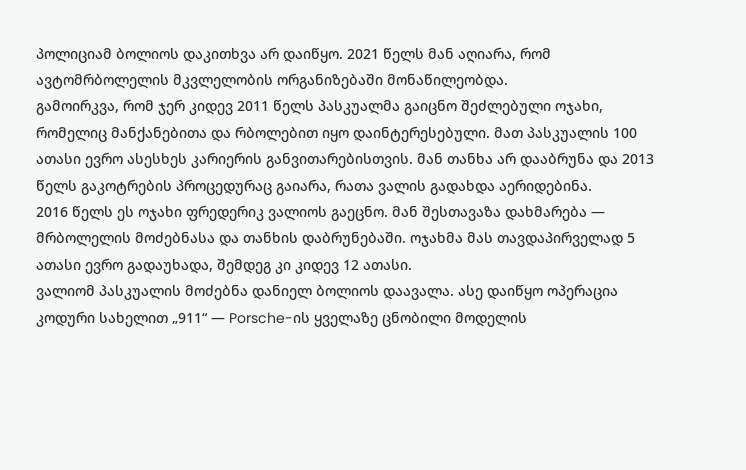პოლიციამ ბოლიოს დაკითხვა არ დაიწყო. 2021 წელს მან აღიარა, რომ ავტომრბოლელის მკვლელობის ორგანიზებაში მონაწილეობდა.
გამოირკვა, რომ ჯერ კიდევ 2011 წელს პასკუალმა გაიცნო შეძლებული ოჯახი, რომელიც მანქანებითა და რბოლებით იყო დაინტერესებული. მათ პასკუალის 100 ათასი ევრო ასესხეს კარიერის განვითარებისთვის. მან თანხა არ დააბრუნა და 2013 წელს გაკოტრების პროცედურაც გაიარა, რათა ვალის გადახდა აერიდებინა.
2016 წელს ეს ოჯახი ფრედერიკ ვალიოს გაეცნო. მან შესთავაზა დახმარება — მრბოლელის მოძებნასა და თანხის დაბრუნებაში. ოჯახმა მას თავდაპირველად 5 ათასი ევრო გადაუხადა, შემდეგ კი კიდევ 12 ათასი.
ვალიომ პასკუალის მოძებნა დანიელ ბოლიოს დაავალა. ასე დაიწყო ოპერაცია კოდური სახელით „911“ — Porsche-ის ყველაზე ცნობილი მოდელის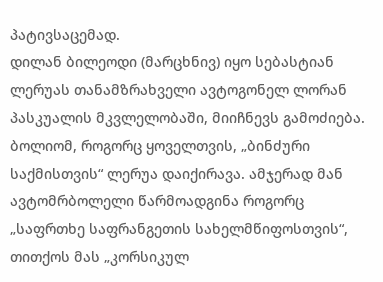პატივსაცემად.
დილან ბილეოდი (მარცხნივ) იყო სებასტიან ლერუას თანამზრახველი ავტოგონელ ლორან პასკუალის მკვლელობაში, მიიჩნევს გამოძიება.
ბოლიომ, როგორც ყოველთვის, „ბინძური საქმისთვის“ ლერუა დაიქირავა. ამჯერად მან ავტომრბოლელი წარმოადგინა როგორც „საფრთხე საფრანგეთის სახელმწიფოსთვის“, თითქოს მას „კორსიკულ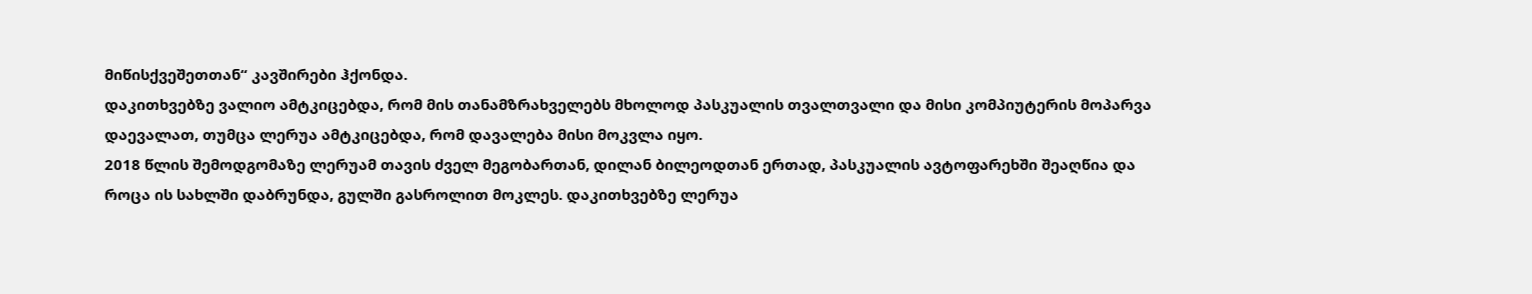მიწისქვეშეთთან“ კავშირები ჰქონდა.
დაკითხვებზე ვალიო ამტკიცებდა, რომ მის თანამზრახველებს მხოლოდ პასკუალის თვალთვალი და მისი კომპიუტერის მოპარვა დაევალათ, თუმცა ლერუა ამტკიცებდა, რომ დავალება მისი მოკვლა იყო.
2018 წლის შემოდგომაზე ლერუამ თავის ძველ მეგობართან, დილან ბილეოდთან ერთად, პასკუალის ავტოფარეხში შეაღწია და როცა ის სახლში დაბრუნდა, გულში გასროლით მოკლეს. დაკითხვებზე ლერუა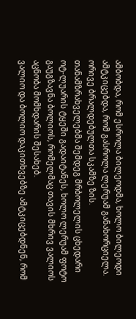ამბობდა, რომ ესროლა ბილეოდმა, ხოლო ბილეოდი ამტკიცებდა, რომ გასროლა ლერუამ განახორციელა. ორივე ბრალდებულთა სკამზე ზის.
თანამზრახველებმა შემდეგ მრბოლელის ცხედარი ოტ-ლუარის ტყეში გადაიტანეს, ხოლო ლერუამ ფოტო გაუგზავნა ბოლიოს, რომელმაც თავის მხრივ ვალიოს აცნობა მომხდარის შესახებ.
ვალიო და ბოლიო დაკითხვებზე ამტკიცებდნენ, რომ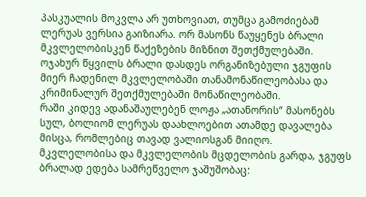პასკუალის მოკვლა არ უთხოვიათ, თუმცა გამოძიებამ ლერუას ვერსია გაიზიარა. ორ მასონს წაუყენეს ბრალი მკვლელობისკენ წაქეზების მიზნით შეთქმულებაში.
ოჯახურ წყვილს ბრალი დასდეს ორგანიზებული ჯგუფის მიერ ჩადენილ მკვლელობაში თანამონაწილეობასა და კრიმინალურ შეთქმულებაში მონაწილეობაში.
რაში კიდევ ადანაშაულებენ ლოჟა „ათანორის“ მასონებს
სულ, ბოლიომ ლერუას დაახლოებით ათამდე დავალება მისცა, რომლებიც თავად ვალიოსგან მიიღო.
მკვლელობისა და მკვლელობის მცდელობის გარდა, ჯგუფს ბრალად ედება სამრეწველო ჯაშუშობაც: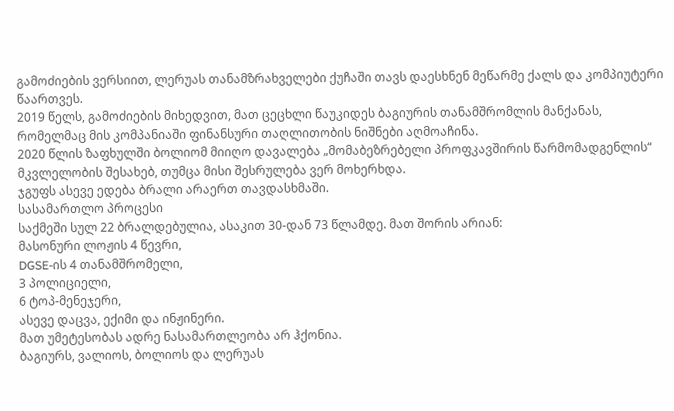გამოძიების ვერსიით, ლერუას თანამზრახველები ქუჩაში თავს დაესხნენ მეწარმე ქალს და კომპიუტერი წაართვეს.
2019 წელს, გამოძიების მიხედვით, მათ ცეცხლი წაუკიდეს ბაგიურის თანამშრომლის მანქანას, რომელმაც მის კომპანიაში ფინანსური თაღლითობის ნიშნები აღმოაჩინა.
2020 წლის ზაფხულში ბოლიომ მიიღო დავალება „მომაბეზრებელი პროფკავშირის წარმომადგენლის“ მკვლელობის შესახებ, თუმცა მისი შესრულება ვერ მოხერხდა.
ჯგუფს ასევე ედება ბრალი არაერთ თავდასხმაში.
სასამართლო პროცესი
საქმეში სულ 22 ბრალდებულია, ასაკით 30-დან 73 წლამდე. მათ შორის არიან:
მასონური ლოჟის 4 წევრი,
DGSE-ის 4 თანამშრომელი,
3 პოლიციელი,
6 ტოპ-მენეჯერი,
ასევე დაცვა, ექიმი და ინჟინერი.
მათ უმეტესობას ადრე ნასამართლეობა არ ჰქონია.
ბაგიურს, ვალიოს, ბოლიოს და ლერუას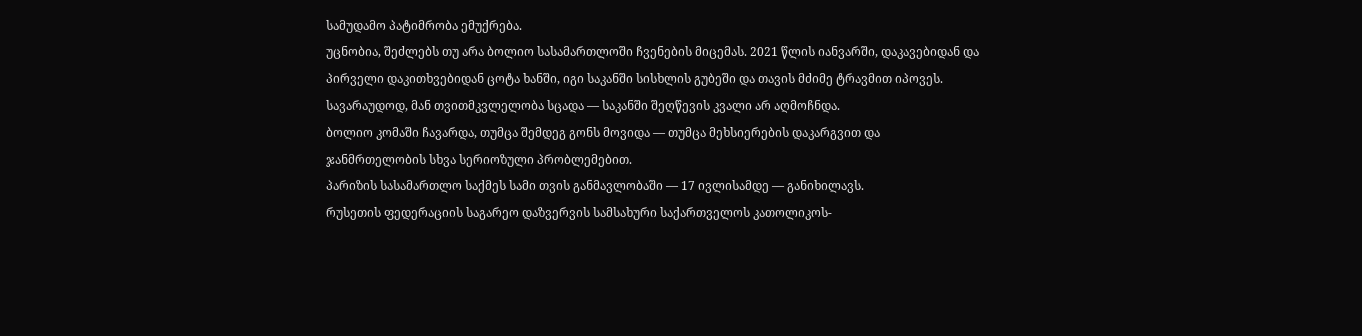სამუდამო პატიმრობა ემუქრება.
უცნობია, შეძლებს თუ არა ბოლიო სასამართლოში ჩვენების მიცემას. 2021 წლის იანვარში, დაკავებიდან და პირველი დაკითხვებიდან ცოტა ხანში, იგი საკანში სისხლის გუბეში და თავის მძიმე ტრავმით იპოვეს. სავარაუდოდ, მან თვითმკვლელობა სცადა — საკანში შეღწევის კვალი არ აღმოჩნდა.
ბოლიო კომაში ჩავარდა, თუმცა შემდეგ გონს მოვიდა — თუმცა მეხსიერების დაკარგვით და ჯანმრთელობის სხვა სერიოზული პრობლემებით.
პარიზის სასამართლო საქმეს სამი თვის განმავლობაში — 17 ივლისამდე — განიხილავს.
რუსეთის ფედერაციის საგარეო დაზვერვის სამსახური საქართველოს კათოლიკოს-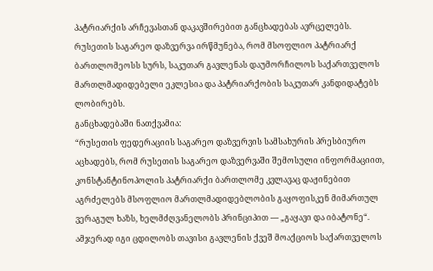პატრიარქის არჩევასთან დაკავშირებით განცხადებას ავრცელებს.
რუსეთის საგარეო დაზვერვა ირწმუნება, რომ მსოფლიო პატრიარქ ბართლომეოსს სურს, საკუთარ გავლენას დაუმორჩილოს საქართველოს მართლმადიდებელი ეკლესია და პატრიარქობის საკუთარ კანდიდატებს ლობირებს.
განცხადებაში ნათქვამია:
“რუსეთის ფედერაციის საგარეო დაზვერვის სამსახურის პრესბიურო აცხადებს, რომ რუსეთის საგარეო დაზვერვაში შემოსული ინფორმაციით, კონსტანტინოპოლის პატრიარქი ბართლომე კვლავაც დაჟინებით აგრძელებს მსოფლიო მართლმადიდებლობის გაყოფისკენ მიმართულ ვერაგულ ხაზს, ხელმძღვანელობს პრინციპით — „გაყავი და იბატონე“. ამჯერად იგი ცდილობს თავისი გავლენის ქვეშ მოაქციოს საქართველოს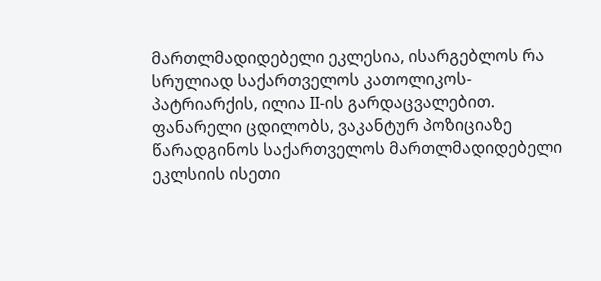მართლმადიდებელი ეკლესია, ისარგებლოს რა სრულიად საქართველოს კათოლიკოს-პატრიარქის, ილია II-ის გარდაცვალებით.
ფანარელი ცდილობს, ვაკანტურ პოზიციაზე წარადგინოს საქართველოს მართლმადიდებელი ეკლსიის ისეთი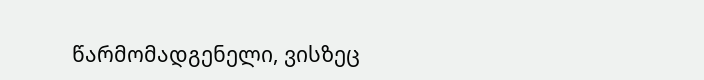წარმომადგენელი, ვისზეც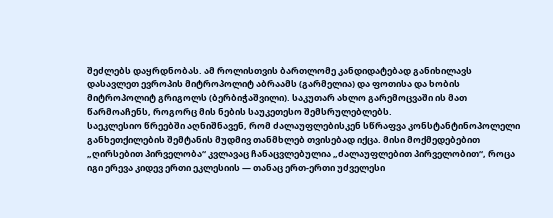შეძლებს დაყრდნობას. ამ როლისთვის ბართლომე კანდიდატებად განიხილავს დასავლეთ ევროპის მიტროპოლიტ აბრაამს (გარმელია) და ფოთისა და ხობის მიტროპოლიტ გრიგოლს (ბერბიჭაშვილი). საკუთარ ახლო გარემოცვაში ის მათ წარმოაჩენს, როგორც მის ნების საუკეთესო შემსრულებლებს.
საეკლესიო წრეებში აღნიშნავენ, რომ ძალაუფლებისკენ სწრაფვა კონსტანტინოპოლელი განხეთქილების შემტანის მუდმივ თანმხლებ თვისებად იქცა. მისი მოქმედებებით „ღირსებით პირველობა“ კვლავაც ჩანაცვლებულია „ძალაუფლებით პირველობით“, როცა იგი ერევა კიდევ ერთი ეკლესიის — თანაც ერთ-ერთი უძველესი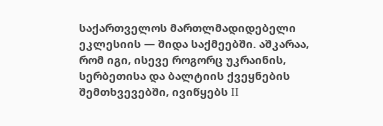საქართველოს მართლმადიდებელი ეკლესიის — შიდა საქმეებში. აშკარაა, რომ იგი, ისევე როგორც უკრაინის, სერბეთისა და ბალტიის ქვეყნების შემთხვევებში, ივიწყებს II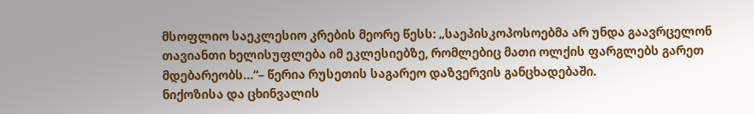მსოფლიო საეკლესიო კრების მეორე წესს: „საეპისკოპოსოებმა არ უნდა გაავრცელონ თავიანთი ხელისუფლება იმ ეკლესიებზე, რომლებიც მათი ოლქის ფარგლებს გარეთ მდებარეობს…“– წერია რუსეთის საგარეო დაზვერვის განცხადებაში.
ნიქოზისა და ცხინვალის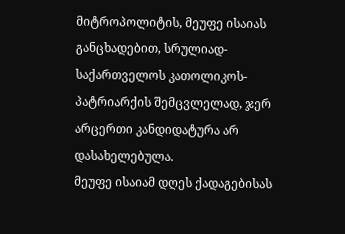მიტროპოლიტის, მეუფე ისაიას განცხადებით, სრულიად-საქართველოს კათოლიკოს-პატრიარქის შემცვლელად, ჯერ არცერთი კანდიდატურა არ დასახელებულა.
მეუფე ისაიამ დღეს ქადაგებისას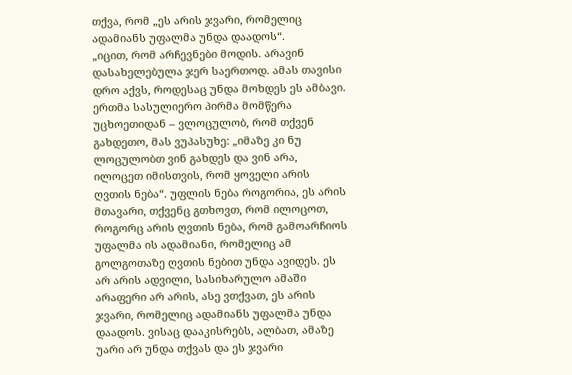თქვა, რომ „ეს არის ჯვარი, რომელიც ადამიანს უფალმა უნდა დაადოს“.
„იცით, რომ არჩევნები მოდის. არავინ დასახელებულა ჯერ საერთოდ. ამას თავისი დრო აქვს, როდესაც უნდა მოხდეს ეს ამბავი. ერთმა სასულიერო პირმა მომწერა უცხოეთიდან – ვლოცულობ, რომ თქვენ გახდეთო, მას ვუპასუხე: „იმაზე კი ნუ ლოცულობთ ვინ გახდეს და ვინ არა, ილოცეთ იმისთვის, რომ ყოველი არის ღვთის ნება“. უფლის ნება როგორია, ეს არის მთავარი, თქვენც გთხოვთ, რომ ილოცოთ, როგორც არის ღვთის ნება, რომ გამოარჩიოს უფალმა ის ადამიანი, რომელიც ამ გოლგოთაზე ღვთის ნებით უნდა ავიდეს. ეს არ არის ადვილი, სასიხარულო ამაში არაფერი არ არის, ასე ვთქვათ, ეს არის ჯვარი, რომელიც ადამიანს უფალმა უნდა დაადოს. ვისაც დააკისრებს, ალბათ, ამაზე უარი არ უნდა თქვას და ეს ჯვარი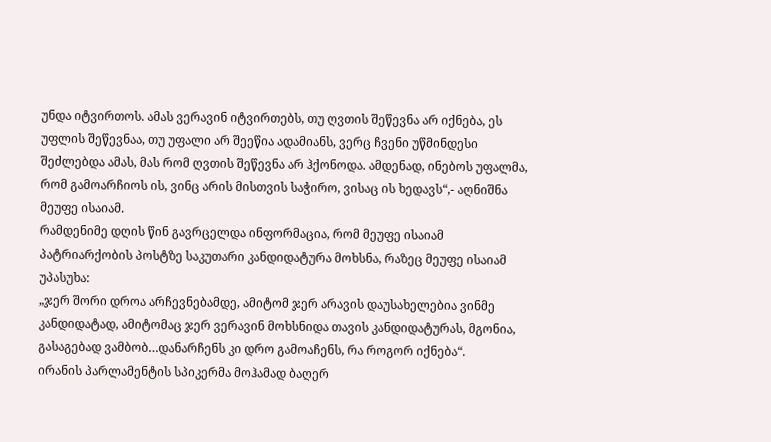უნდა იტვირთოს. ამას ვერავინ იტვირთებს, თუ ღვთის შეწევნა არ იქნება, ეს უფლის შეწევნაა, თუ უფალი არ შეეწია ადამიანს, ვერც ჩვენი უწმინდესი შეძლებდა ამას, მას რომ ღვთის შეწევნა არ ჰქონოდა. ამდენად, ინებოს უფალმა, რომ გამოარჩიოს ის, ვინც არის მისთვის საჭირო, ვისაც ის ხედავს“,- აღნიშნა მეუფე ისაიამ.
რამდენიმე დღის წინ გავრცელდა ინფორმაცია, რომ მეუფე ისაიამ პატრიარქობის პოსტზე საკუთარი კანდიდატურა მოხსნა, რაზეც მეუფე ისაიამ უპასუხა:
„ჯერ შორი დროა არჩევნებამდე, ამიტომ ჯერ არავის დაუსახელებია ვინმე კანდიდატად, ამიტომაც ჯერ ვერავინ მოხსნიდა თავის კანდიდატურას, მგონია, გასაგებად ვამბობ…დანარჩენს კი დრო გამოაჩენს, რა როგორ იქნება“.
ირანის პარლამენტის სპიკერმა მოჰამად ბაღერ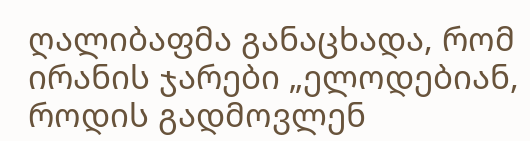ღალიბაფმა განაცხადა, რომ ირანის ჯარები „ელოდებიან, როდის გადმოვლენ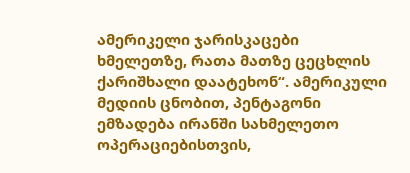ამერიკელი ჯარისკაცები ხმელეთზე, რათა მათზე ცეცხლის ქარიშხალი დაატეხონ“. ამერიკული მედიის ცნობით, პენტაგონი ემზადება ირანში სახმელეთო ოპერაციებისთვის,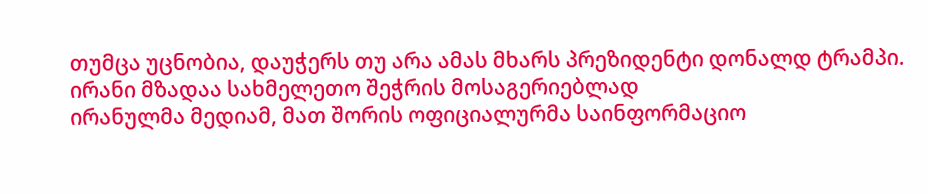თუმცა უცნობია, დაუჭერს თუ არა ამას მხარს პრეზიდენტი დონალდ ტრამპი.
ირანი მზადაა სახმელეთო შეჭრის მოსაგერიებლად
ირანულმა მედიამ, მათ შორის ოფიციალურმა საინფორმაციო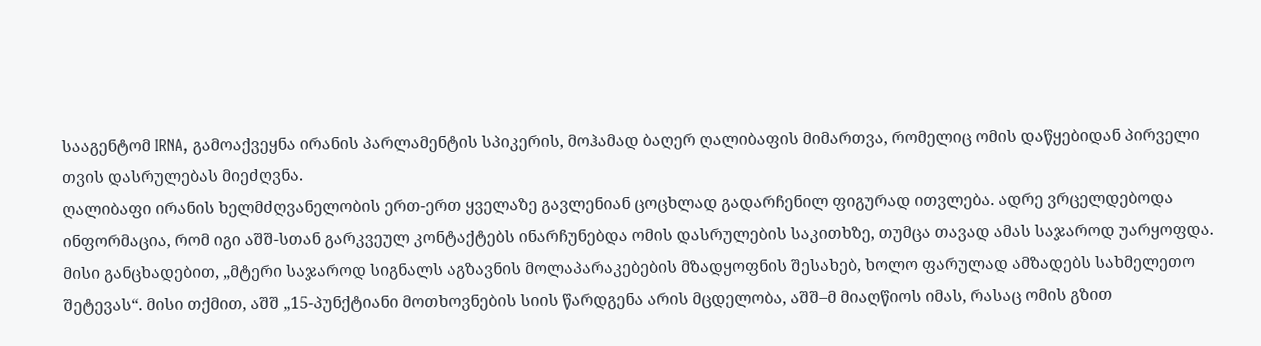სააგენტომ IRNA, გამოაქვეყნა ირანის პარლამენტის სპიკერის, მოჰამად ბაღერ ღალიბაფის მიმართვა, რომელიც ომის დაწყებიდან პირველი თვის დასრულებას მიეძღვნა.
ღალიბაფი ირანის ხელმძღვანელობის ერთ-ერთ ყველაზე გავლენიან ცოცხლად გადარჩენილ ფიგურად ითვლება. ადრე ვრცელდებოდა ინფორმაცია, რომ იგი აშშ-სთან გარკვეულ კონტაქტებს ინარჩუნებდა ომის დასრულების საკითხზე, თუმცა თავად ამას საჯაროდ უარყოფდა.
მისი განცხადებით, „მტერი საჯაროდ სიგნალს აგზავნის მოლაპარაკებების მზადყოფნის შესახებ, ხოლო ფარულად ამზადებს სახმელეთო შეტევას“. მისი თქმით, აშშ „15-პუნქტიანი მოთხოვნების სიის წარდგენა არის მცდელობა, აშშ–მ მიაღწიოს იმას, რასაც ომის გზით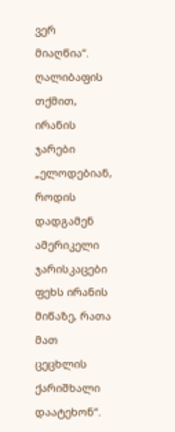ვერ მიაღწია“.
ღალიბაფის თქმით, ირანის ჯარები „ელოდებიან, როდის დადგამენ ამერიკელი ჯარისკაცები ფეხს ირანის მიწაზე, რათა მათ ცეცხლის ქარიშხალი დაატეხონ“.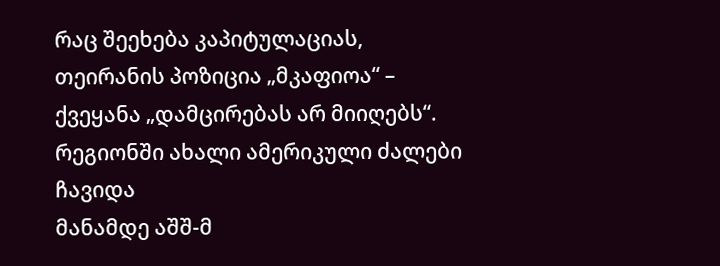რაც შეეხება კაპიტულაციას, თეირანის პოზიცია „მკაფიოა“ – ქვეყანა „დამცირებას არ მიიღებს“.
რეგიონში ახალი ამერიკული ძალები ჩავიდა
მანამდე აშშ-მ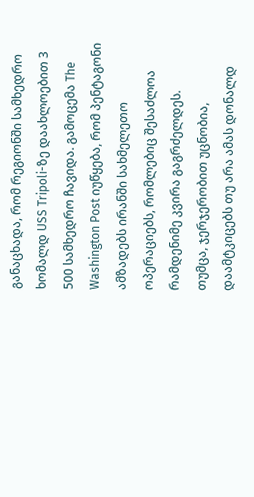განაცხადა, რომ რეგიონში სამხედრო ხომალდ USS Tripoli-ზე დაახლოებით 3 500 სამხედრო ჩავიდა. გამოცემა The Washington Post იუწყება, რომ პენტაგონი ამზადებს ირანში სახმელეთო ოპერაციებს, რომლებიც შესაძლოა რამდენიმე კვირა გაგრძელდეს.
თუმცა, ჯერჯერობით უცნობია, დაამტკიცებს თუ არა ამას დონალდ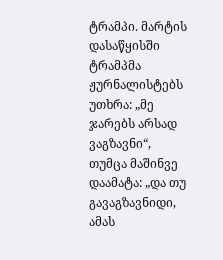ტრამპი. მარტის დასაწყისში ტრამპმა ჟურნალისტებს უთხრა: „მე ჯარებს არსად ვაგზავნი“, თუმცა მაშინვე დაამატა: „და თუ გავაგზავნიდი, ამას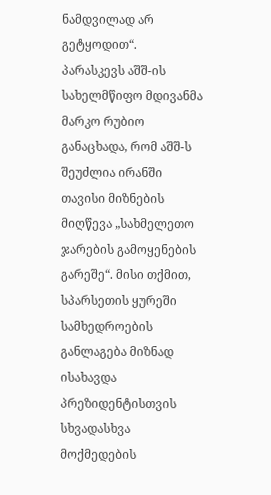ნამდვილად არ გეტყოდით“.
პარასკევს აშშ-ის სახელმწიფო მდივანმა მარკო რუბიო განაცხადა, რომ აშშ-ს შეუძლია ირანში თავისი მიზნების მიღწევა „სახმელეთო ჯარების გამოყენების გარეშე“. მისი თქმით, სპარსეთის ყურეში სამხედროების განლაგება მიზნად ისახავდა პრეზიდენტისთვის სხვადასხვა მოქმედების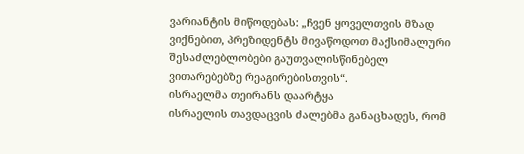ვარიანტის მიწოდებას: „ჩვენ ყოველთვის მზად ვიქნებით, პრეზიდენტს მივაწოდოთ მაქსიმალური შესაძლებლობები გაუთვალისწინებელ ვითარებებზე რეაგირებისთვის“.
ისრაელმა თეირანს დაარტყა
ისრაელის თავდაცვის ძალებმა განაცხადეს, რომ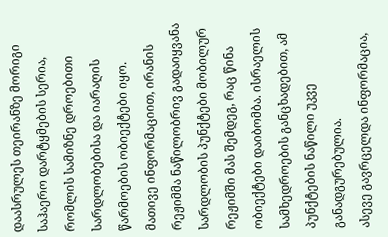დაასრულეს თეირანზე მორიგი საჰაერო დარტყმების სერია, რომლის სამიზნე დროებითი სარდლობებისა და იარაღის წარმოების ობიექტები იყო.
მათივე ინფორმაციით, ირანის რეჟიმმა ნაწილობრივ გადაიყვანა სარდლობის პუნქტები მობილურ რეჟიმში მას შემდეგ, რაც წინა ობიექტები დაიბომბა. ისრაელის სამხედროების განცხადებით, ამ პუნქტების ნაწილი უკვე განადგურებულია.
ასევე გავრცელდა ინფორმაცია,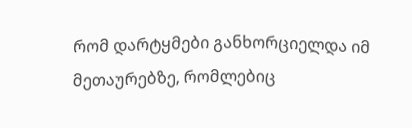რომ დარტყმები განხორციელდა იმ მეთაურებზე, რომლებიც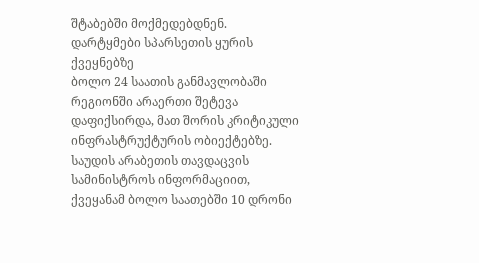შტაბებში მოქმედებდნენ.
დარტყმები სპარსეთის ყურის ქვეყნებზე
ბოლო 24 საათის განმავლობაში რეგიონში არაერთი შეტევა დაფიქსირდა, მათ შორის კრიტიკული ინფრასტრუქტურის ობიექტებზე.
საუდის არაბეთის თავდაცვის სამინისტროს ინფორმაციით, ქვეყანამ ბოლო საათებში 10 დრონი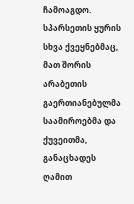ჩამოაგდო. სპარსეთის ყურის სხვა ქვეყნებმაც, მათ შორის არაბეთის გაერთიანებულმა საამიროებმა და ქუვეითმა, განაცხადეს ღამით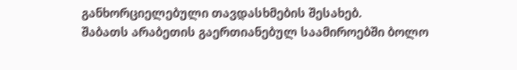განხორციელებული თავდასხმების შესახებ.
შაბათს არაბეთის გაერთიანებულ საამიროებში ბოლო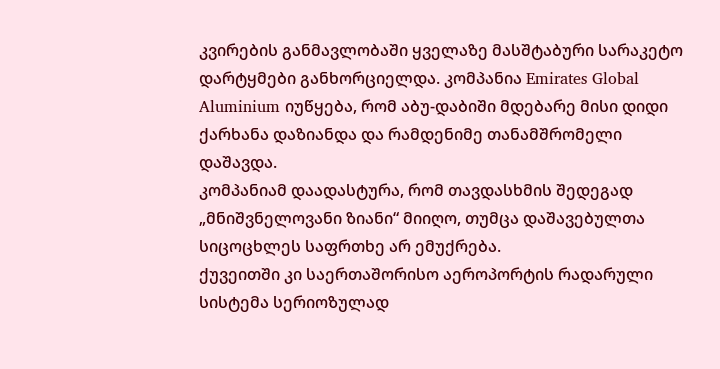კვირების განმავლობაში ყველაზე მასშტაბური სარაკეტო დარტყმები განხორციელდა. კომპანია Emirates Global Aluminium იუწყება, რომ აბუ-დაბიში მდებარე მისი დიდი ქარხანა დაზიანდა და რამდენიმე თანამშრომელი დაშავდა.
კომპანიამ დაადასტურა, რომ თავდასხმის შედეგად „მნიშვნელოვანი ზიანი“ მიიღო, თუმცა დაშავებულთა სიცოცხლეს საფრთხე არ ემუქრება.
ქუვეითში კი საერთაშორისო აეროპორტის რადარული სისტემა სერიოზულად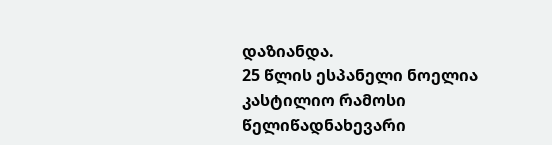დაზიანდა.
25 წლის ესპანელი ნოელია კასტილიო რამოსი წელიწადნახევარი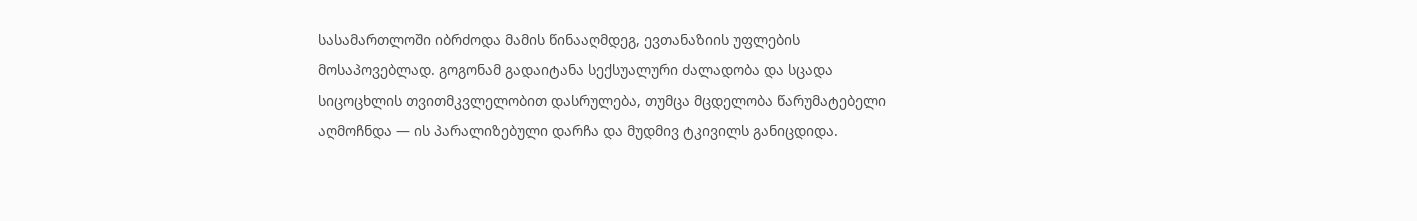სასამართლოში იბრძოდა მამის წინააღმდეგ, ევთანაზიის უფლების მოსაპოვებლად. გოგონამ გადაიტანა სექსუალური ძალადობა და სცადა სიცოცხლის თვითმკვლელობით დასრულება, თუმცა მცდელობა წარუმატებელი აღმოჩნდა — ის პარალიზებული დარჩა და მუდმივ ტკივილს განიცდიდა.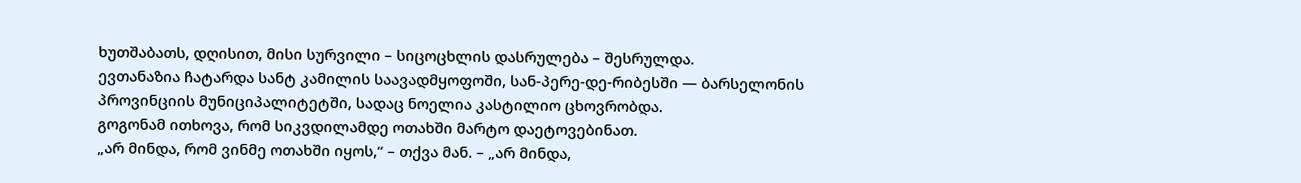ხუთშაბათს, დღისით, მისი სურვილი – სიცოცხლის დასრულება – შესრულდა.
ევთანაზია ჩატარდა სანტ კამილის საავადმყოფოში, სან-პერე-დე-რიბესში — ბარსელონის პროვინციის მუნიციპალიტეტში, სადაც ნოელია კასტილიო ცხოვრობდა.
გოგონამ ითხოვა, რომ სიკვდილამდე ოთახში მარტო დაეტოვებინათ.
„არ მინდა, რომ ვინმე ოთახში იყოს,“ – თქვა მან. – „არ მინდა,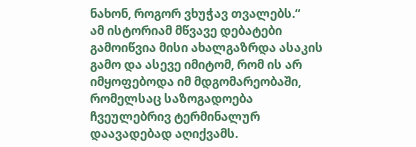ნახონ, როგორ ვხუჭავ თვალებს.“
ამ ისტორიამ მწვავე დებატები გამოიწვია მისი ახალგაზრდა ასაკის გამო და ასევე იმიტომ, რომ ის არ იმყოფებოდა იმ მდგომარეობაში, რომელსაც საზოგადოება ჩვეულებრივ ტერმინალურ დაავადებად აღიქვამს.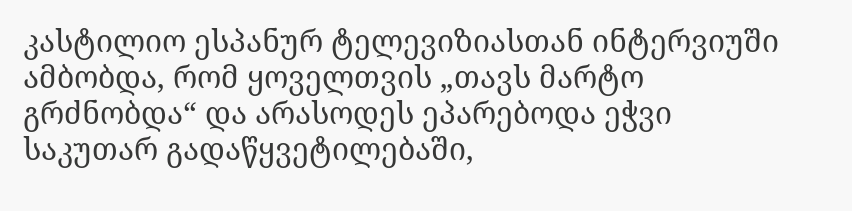კასტილიო ესპანურ ტელევიზიასთან ინტერვიუში ამბობდა, რომ ყოველთვის „თავს მარტო გრძნობდა“ და არასოდეს ეპარებოდა ეჭვი საკუთარ გადაწყვეტილებაში,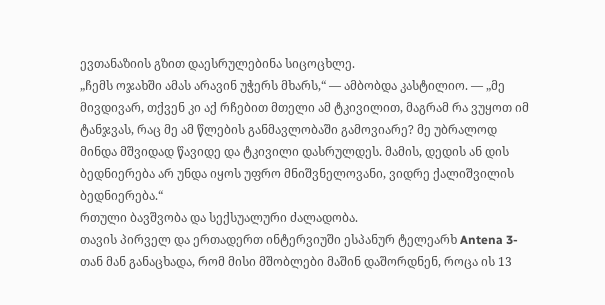ევთანაზიის გზით დაესრულებინა სიცოცხლე.
„ჩემს ოჯახში ამას არავინ უჭერს მხარს,“ — ამბობდა კასტილიო. — „მე მივდივარ, თქვენ კი აქ რჩებით მთელი ამ ტკივილით, მაგრამ რა ვუყოთ იმ ტანჯვას, რაც მე ამ წლების განმავლობაში გამოვიარე? მე უბრალოდ მინდა მშვიდად წავიდე და ტკივილი დასრულდეს. მამის, დედის ან დის ბედნიერება არ უნდა იყოს უფრო მნიშვნელოვანი, ვიდრე ქალიშვილის ბედნიერება.“
რთული ბავშვობა და სექსუალური ძალადობა.
თავის პირველ და ერთადერთ ინტერვიუში ესპანურ ტელეარხ Antena 3-თან მან განაცხადა, რომ მისი მშობლები მაშინ დაშორდნენ, როცა ის 13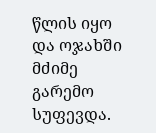წლის იყო და ოჯახში მძიმე გარემო სუფევდა.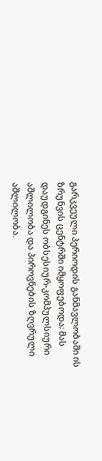გარკვეული პერიოდის განმავლობაში ის ზრუნვის ცენტრში იმყოფებოდა; მას დაუდგინეს ობსესიურ-კომპულსიური აშლილობა და პიროვნების ზღვრული აშლილობა.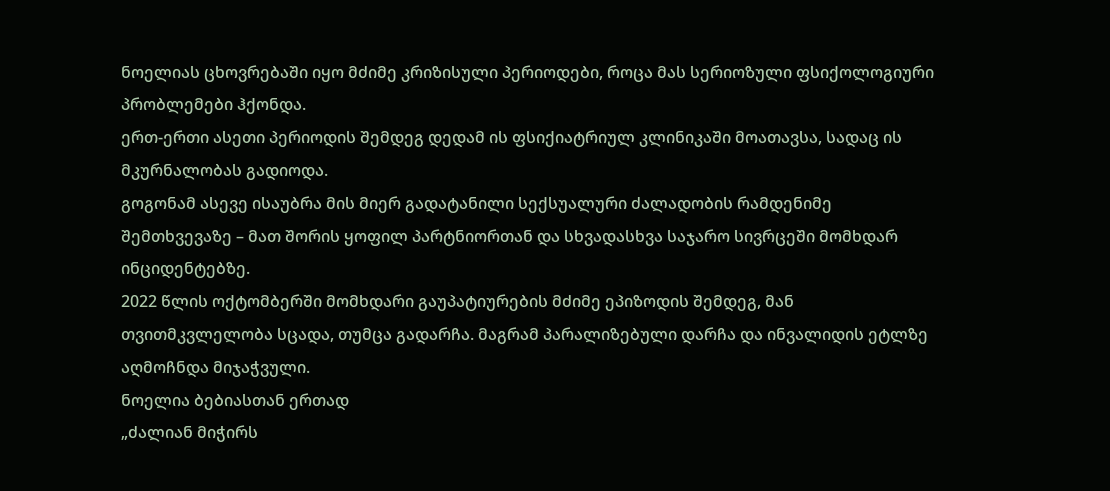ნოელიას ცხოვრებაში იყო მძიმე კრიზისული პერიოდები, როცა მას სერიოზული ფსიქოლოგიური პრობლემები ჰქონდა.
ერთ-ერთი ასეთი პერიოდის შემდეგ დედამ ის ფსიქიატრიულ კლინიკაში მოათავსა, სადაც ის მკურნალობას გადიოდა.
გოგონამ ასევე ისაუბრა მის მიერ გადატანილი სექსუალური ძალადობის რამდენიმე შემთხვევაზე – მათ შორის ყოფილ პარტნიორთან და სხვადასხვა საჯარო სივრცეში მომხდარ ინციდენტებზე.
2022 წლის ოქტომბერში მომხდარი გაუპატიურების მძიმე ეპიზოდის შემდეგ, მან თვითმკვლელობა სცადა, თუმცა გადარჩა. მაგრამ პარალიზებული დარჩა და ინვალიდის ეტლზე აღმოჩნდა მიჯაჭვული.
ნოელია ბებიასთან ერთად
„ძალიან მიჭირს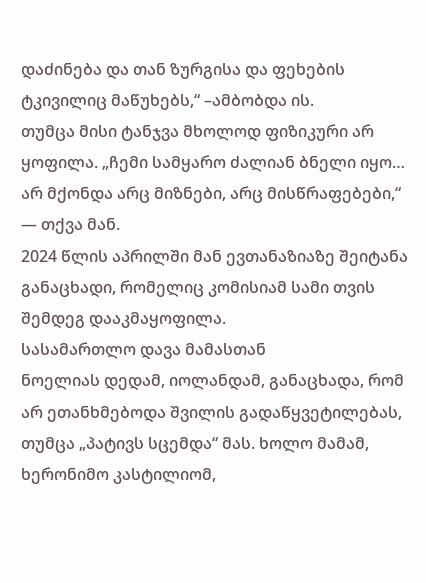დაძინება და თან ზურგისა და ფეხების ტკივილიც მაწუხებს,“ –ამბობდა ის.
თუმცა მისი ტანჯვა მხოლოდ ფიზიკური არ ყოფილა. „ჩემი სამყარო ძალიან ბნელი იყო… არ მქონდა არც მიზნები, არც მისწრაფებები,“ — თქვა მან.
2024 წლის აპრილში მან ევთანაზიაზე შეიტანა განაცხადი, რომელიც კომისიამ სამი თვის შემდეგ დააკმაყოფილა.
სასამართლო დავა მამასთან
ნოელიას დედამ, იოლანდამ, განაცხადა, რომ არ ეთანხმებოდა შვილის გადაწყვეტილებას, თუმცა „პატივს სცემდა“ მას. ხოლო მამამ, ხერონიმო კასტილიომ,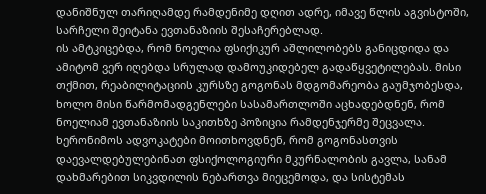დანიშნულ თარიღამდე რამდენიმე დღით ადრე, იმავე წლის აგვისტოში, სარჩელი შეიტანა ევთანაზიის შესაჩერებლად.
ის ამტკიცებდა, რომ ნოელია ფსიქიკურ აშლილობებს განიცდიდა და ამიტომ ვერ იღებდა სრულად დამოუკიდებელ გადაწყვეტილებას. მისი თქმით, რეაბილიტაციის კურსზე გოგონას მდგომარეობა გაუმჯობესდა, ხოლო მისი წარმომადგენლები სასამართლოში აცხადებდნენ, რომ ნოელიამ ევთანაზიის საკითხზე პოზიცია რამდენჯერმე შეცვალა.
ხერონიმოს ადვოკატები მოითხოვდნენ, რომ გოგონასთვის დაევალდებულებინათ ფსიქოლოგიური მკურნალობის გავლა, სანამ დახმარებით სიკვდილის ნებართვა მიეცემოდა, და სისტემას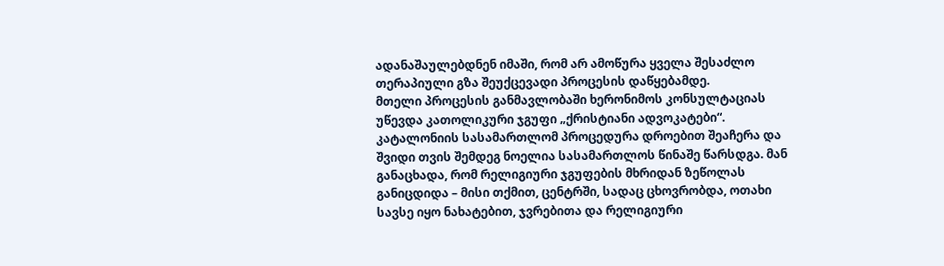ადანაშაულებდნენ იმაში, რომ არ ამოწურა ყველა შესაძლო თერაპიული გზა შეუქცევადი პროცესის დაწყებამდე.
მთელი პროცესის განმავლობაში ხერონიმოს კონსულტაციას უწევდა კათოლიკური ჯგუფი „ქრისტიანი ადვოკატები“.
კატალონიის სასამართლომ პროცედურა დროებით შეაჩერა და შვიდი თვის შემდეგ ნოელია სასამართლოს წინაშე წარსდგა. მან განაცხადა, რომ რელიგიური ჯგუფების მხრიდან ზეწოლას განიცდიდა – მისი თქმით, ცენტრში, სადაც ცხოვრობდა, ოთახი სავსე იყო ნახატებით, ჯვრებითა და რელიგიური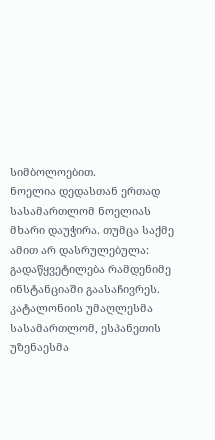სიმბოლოებით.
ნოელია დედასთან ერთად
სასამართლომ ნოელიას მხარი დაუჭირა. თუმცა საქმე ამით არ დასრულებულა: გადაწყვეტილება რამდენიმე ინსტანციაში გაასაჩივრეს. კატალონიის უმაღლესმა სასამართლომ, ესპანეთის უზენაესმა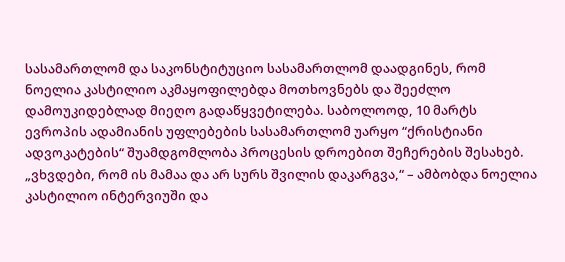სასამართლომ და საკონსტიტუციო სასამართლომ დაადგინეს, რომ ნოელია კასტილიო აკმაყოფილებდა მოთხოვნებს და შეეძლო დამოუკიდებლად მიეღო გადაწყვეტილება. საბოლოოდ, 10 მარტს ევროპის ადამიანის უფლებების სასამართლომ უარყო “ქრისტიანი ადვოკატების“ შუამდგომლობა პროცესის დროებით შეჩერების შესახებ.
„ვხვდები, რომ ის მამაა და არ სურს შვილის დაკარგვა,“ – ამბობდა ნოელია კასტილიო ინტერვიუში და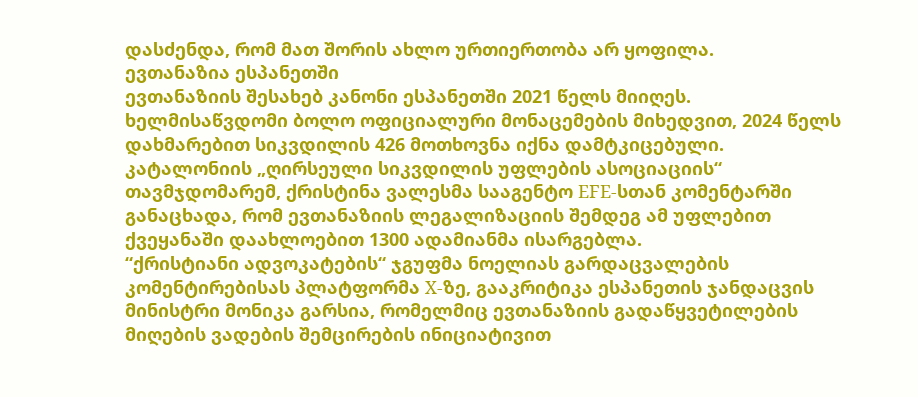დასძენდა, რომ მათ შორის ახლო ურთიერთობა არ ყოფილა.
ევთანაზია ესპანეთში
ევთანაზიის შესახებ კანონი ესპანეთში 2021 წელს მიიღეს.
ხელმისაწვდომი ბოლო ოფიციალური მონაცემების მიხედვით, 2024 წელს დახმარებით სიკვდილის 426 მოთხოვნა იქნა დამტკიცებული.
კატალონიის „ღირსეული სიკვდილის უფლების ასოციაციის“ თავმჯდომარემ, ქრისტინა ვალესმა სააგენტო EFE-სთან კომენტარში განაცხადა, რომ ევთანაზიის ლეგალიზაციის შემდეგ ამ უფლებით ქვეყანაში დაახლოებით 1300 ადამიანმა ისარგებლა.
“ქრისტიანი ადვოკატების“ ჯგუფმა ნოელიას გარდაცვალების კომენტირებისას პლატფორმა X-ზე, გააკრიტიკა ესპანეთის ჯანდაცვის მინისტრი მონიკა გარსია, რომელმიც ევთანაზიის გადაწყვეტილების მიღების ვადების შემცირების ინიციატივით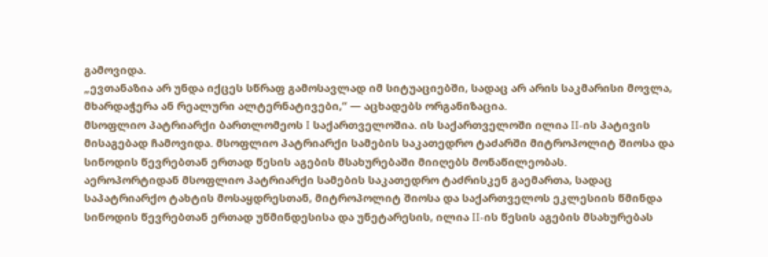გამოვიდა.
„ევთანაზია არ უნდა იქცეს სწრაფ გამოსავლად იმ სიტუაციებში, სადაც არ არის საკმარისი მოვლა, მხარდაჭერა ან რეალური ალტერნატივები,“ — აცხადებს ორგანიზაცია.
მსოფლიო პატრიარქი ბართლომეოს I საქართველოშია. ის საქართველოში ილია II-ის პატივის მისაგებად ჩამოვიდა. მსოფლიო პატრიარქი სამების საკათედრო ტაძარში მიტროპოლიტ შიოსა და სინოდის წევრებთან ერთად წესის აგების მსახურებაში მიიღებს მონაწილეობას.
აეროპორტიდან მსოფლიო პატრიარქი სამების საკათედრო ტაძრისკენ გაემართა, სადაც საპატრიარქო ტახტის მოსაყდრესთან, მიტროპოლიტ შიოსა და საქართველოს ეკლესიის წმინდა სინოდის წევრებთან ერთად უწმინდესისა და უნეტარესის, ილია II-ის წესის აგების მსახურებას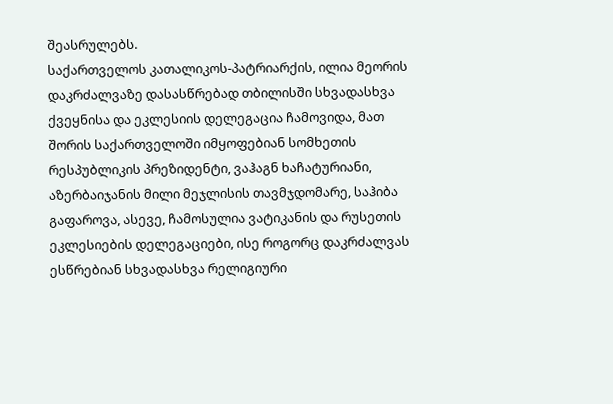შეასრულებს.
საქართველოს კათალიკოს-პატრიარქის, ილია მეორის დაკრძალვაზე დასასწრებად თბილისში სხვადასხვა ქვეყნისა და ეკლესიის დელეგაცია ჩამოვიდა, მათ შორის საქართველოში იმყოფებიან სომხეთის რესპუბლიკის პრეზიდენტი, ვაჰაგნ ხაჩატურიანი, აზერბაიჯანის მილი მეჯლისის თავმჯდომარე, საჰიბა გაფაროვა, ასევე, ჩამოსულია ვატიკანის და რუსეთის ეკლესიების დელეგაციები, ისე როგორც დაკრძალვას ესწრებიან სხვადასხვა რელიგიური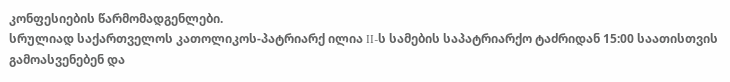კონფესიების წარმომადგენლები.
სრულიად საქართველოს კათოლიკოს-პატრიარქ ილია II-ს სამების საპატრიარქო ტაძრიდან 15:00 საათისთვის გამოასვენებენ და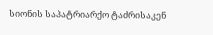სიონის საპატრიარქო ტაძრისაკენ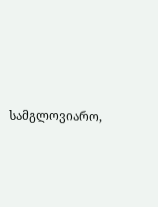სამგლოვიარო,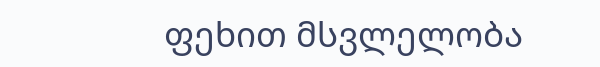ფეხით მსვლელობა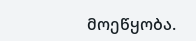მოეწყობა.